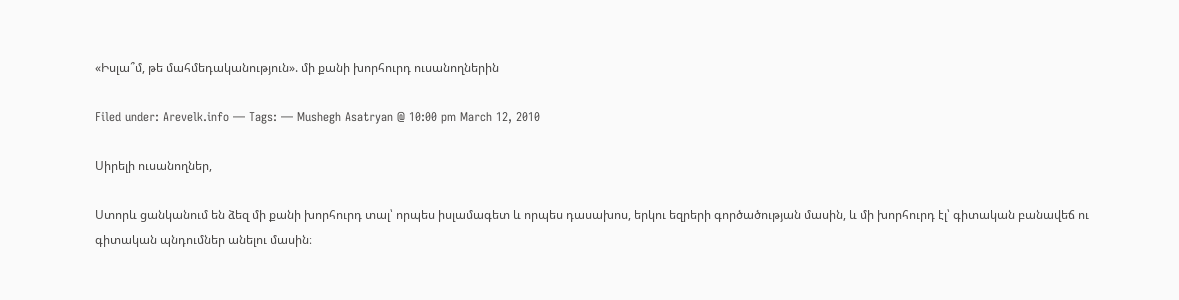«Իսլա՞մ, թե մահմեդականություն». մի քանի խորհուրդ ուսանողներին

Filed under: Arevelk.info — Tags: — Mushegh Asatryan @ 10:00 pm March 12, 2010

Սիրելի ուսանողներ,

Ստորև ցանկանում են ձեզ մի քանի խորհուրդ տալ՝ որպես իսլամագետ և որպես դասախոս, երկու եզրերի գործածության մասին, և մի խորհուրդ էլ՝ գիտական բանավեճ ու գիտական պնդումներ անելու մասին։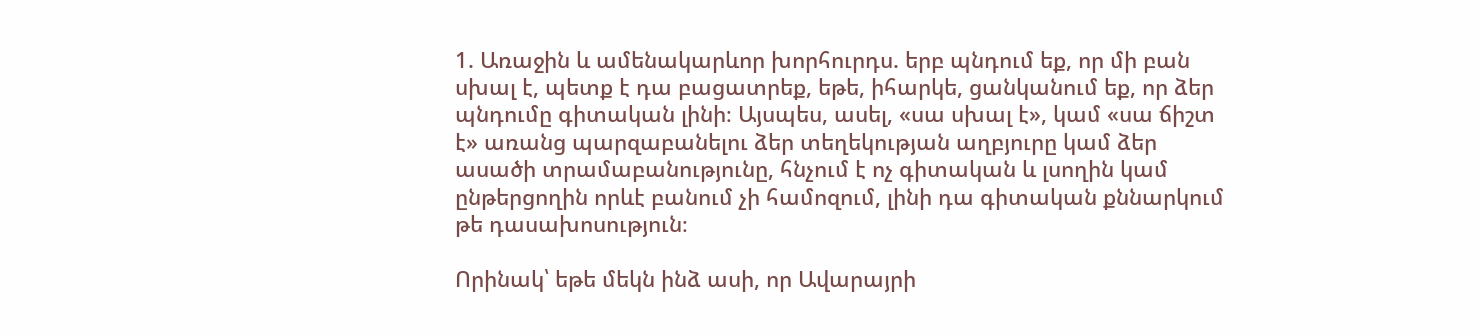1. Առաջին և ամենակարևոր խորհուրդս. երբ պնդում եք, որ մի բան սխալ է, պետք է դա բացատրեք, եթե, իհարկե, ցանկանում եք, որ ձեր պնդումը գիտական լինի։ Այսպես, ասել, «սա սխալ է», կամ «սա ճիշտ է» առանց պարզաբանելու ձեր տեղեկության աղբյուրը կամ ձեր ասածի տրամաբանությունը, հնչում է ոչ գիտական և լսողին կամ ընթերցողին որևէ բանում չի համոզում, լինի դա գիտական քննարկում թե դասախոսություն։

Որինակ՝ եթե մեկն ինձ ասի, որ Ավարայրի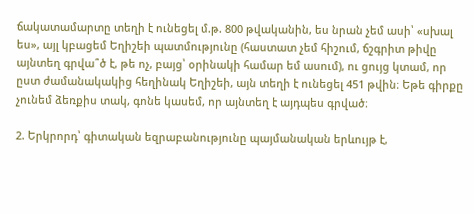ճակատամարտը տեղի է ունեցել մ.թ. 800 թվականին, ես նրան չեմ ասի՝ «սխալ ես», այլ կբացեմ Եղիշեի պատմությունը (հաստատ չեմ հիշում, ճշգրիտ թիվը այնտեղ գրվա՞ծ է, թե ոչ, բայց՝ օրինակի համար եմ ասում), ու ցույց կտամ, որ ըստ ժամանակակից հեղինակ Եղիշեի, այն տեղի է ունեցել 451 թվին։ Եթե գիրքը չունեմ ձեռքիս տակ, գոնե կասեմ, որ այնտեղ է այդպես գրված։

2. Երկրորդ՝ գիտական եզրաբանությունը պայմանական երևույթ է,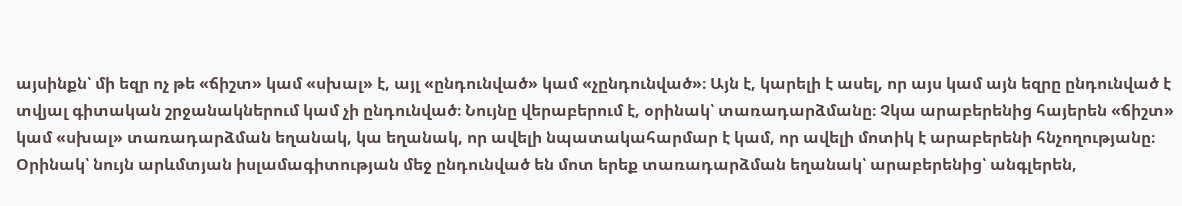այսինքն՝ մի եզր ոչ թե «ճիշտ» կամ «սխալ» է, այլ «ընդունված» կամ «չընդունված»։ Այն է, կարելի է ասել, որ այս կամ այն եզրը ընդունված է տվյալ գիտական շրջանակներում կամ չի ընդունված։ Նույնը վերաբերում է, օրինակ՝ տառադարձմանը։ Չկա արաբերենից հայերեն «ճիշտ» կամ «սխալ» տառադարձման եղանակ, կա եղանակ, որ ավելի նպատակահարմար է կամ, որ ավելի մոտիկ է արաբերենի հնչողությանը։ Օրինակ՝ նույն արևմտյան իսլամագիտության մեջ ընդունված են մոտ երեք տառադարձման եղանակ՝ արաբերենից՝ անգլերեն,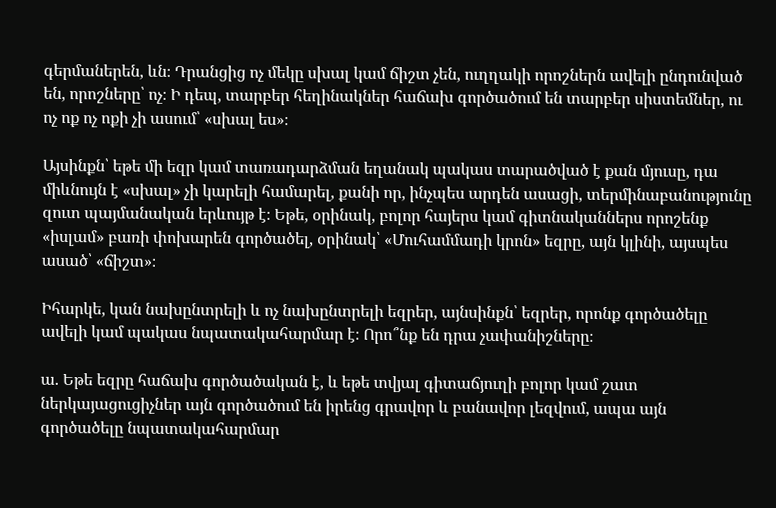գերմաներեն, ևն։ Դրանցից ոչ մեկը սխալ կամ ճիշտ չեն, ուղղակի որոշներն ավելի ընդունված են, որոշները՝ ոչ։ Ի դեպ, տարբեր հեղինակներ հաճախ գործածում են տարբեր սիստեմներ, ու ոչ ոք ոչ ոքի չի ասում՝ «սխալ ես»։

Այսինքն՝ եթե մի եզր կամ տառադարձման եղանակ պակաս տարածված է քան մյուսը, դա միևնույն է «սխալ» չի կարելի համարել, քանի որ, ինչպես արդեն ասացի, տերմինաբանությունը զուտ պայմանական երևույթ է։ Եթե, օրինակ, բոլոր հայերս կամ գիտնականներս որոշենք «իսլամ» բառի փոխարեն գործածել, օրինակ՝ «Մուհամմադի կրոն» եզրը, այն կլինի, այսպես ասած՝ «ճիշտ»։

Իհարկե, կան նախընտրելի և ոչ նախընտրելի եզրեր, այնսինքն՝ եզրեր, որոնք գործածելը ավելի կամ պակաս նպատակահարմար է։ Որո՞նք են դրա չափանիշները։

ա. Եթե եզրը հաճախ գործածական է, և եթե տվյալ գիտաճյուղի բոլոր կամ շատ ներկայացուցիչներ այն գործածում են իրենց գրավոր և բանավոր լեզվում, ապա այն գործածելը նպատակահարմար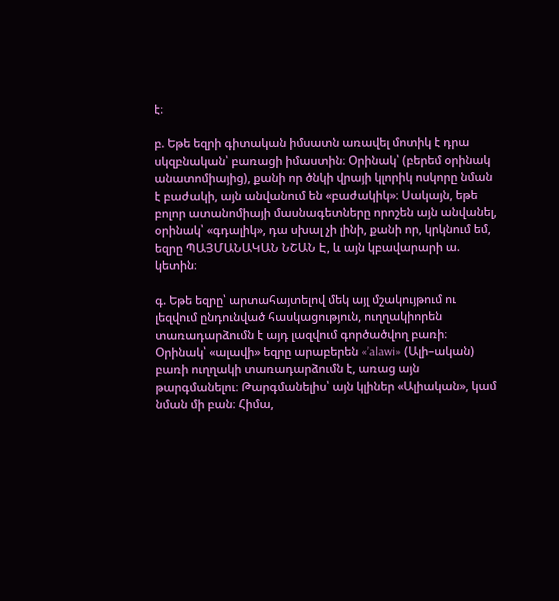է։

բ. Եթե եզրի գիտական իմսատն առավել մոտիկ է դրա սկզբնական՝ բառացի իմաստին։ Օրինակ՝ (բերեմ օրինակ անատոմիայից), քանի որ ծնկի վրայի կլորիկ ոսկորը նման է բաժակի, այն անվանում են «բաժակիկ»։ Սակայն, եթե բոլոր ատանոմիայի մասնագետները որոշեն այն անվանել, օրինակ՝ «գդալիկ», դա սխալ չի լինի, քանի որ, կրկնում եմ, եզրը ՊԱՅՄԱՆԱԿԱՆ ՆՇԱՆ Է, և այն կբավարարի ա. կետին։

գ. Եթե եզրը՝ արտահայտելով մեկ այլ մշակույթում ու լեզվում ընդունված հասկացություն, ուղղակիորեն տառադարձումն է այդ լազվում գործածվող բառի։ Օրինակ՝ «ալավի» եզրը արաբերեն «’alawi» (Ալի–ական) բառի ուղղակի տառադարձումն է, առաց այն թարգմանելու։ Թարգմանելիս՝ այն կլիներ «Ալիական», կամ նման մի բան։ Հիմա,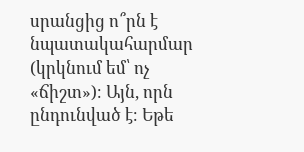սրանցից ո՞րն է նպատակահարմար (կրկնում եմ՝ ոչ «ճիշտ»)։ Այն, որն ընդունված է։ Եթե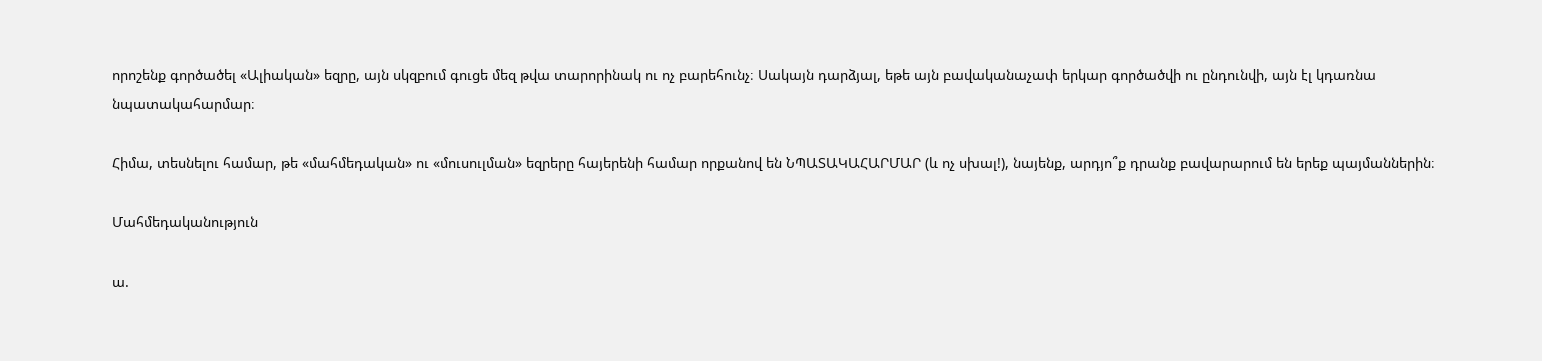որոշենք գործածել «Ալիական» եզրը, այն սկզբում գուցե մեզ թվա տարորինակ ու ոչ բարեհունչ։ Սակայն դարձյալ, եթե այն բավականաչափ երկար գործածվի ու ընդունվի, այն էլ կդառնա նպատակահարմար։

Հիմա, տեսնելու համար, թե «մահմեդական» ու «մուսուլման» եզրերը հայերենի համար որքանով են ՆՊԱՏԱԿԱՀԱՐՄԱՐ (և ոչ սխալ!), նայենք, արդյո՞ք դրանք բավարարում են երեք պայմաններին։

Մահմեդականություն

ա.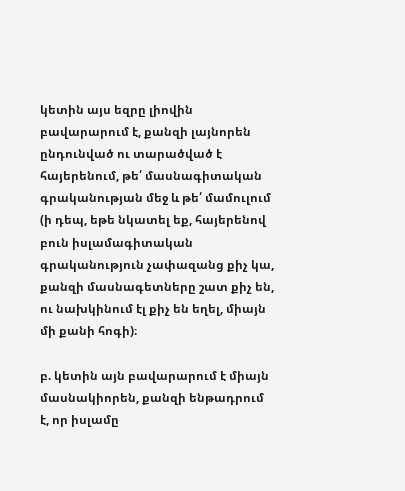կետին այս եզրը լիովին բավարարում է, քանզի լայնորեն ընդունված ու տարածված է հայերենում, թե՛ մասնագիտական գրականության մեջ և թե՛ մամուլում (ի դեպ, եթե նկատել եք, հայերենով բուն իսլամագիտական գրականություն չափազանց քիչ կա, քանզի մասնագետները շատ քիչ են, ու նախկինում էլ քիչ են եղել, միայն մի քանի հոգի)։

բ. կետին այն բավարարում է միայն մասնակիորեն, քանզի ենթադրում է, որ իսլամը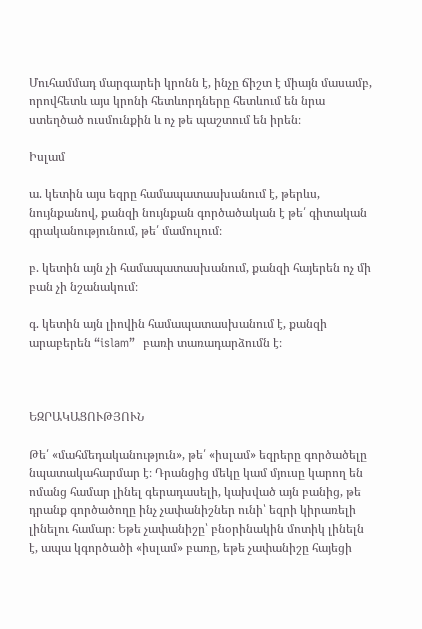Մուհամմադ մարգարեի կրոնն է, ինչը ճիշտ է միայն մասամբ, որովհետև այս կրոնի հետևորդները հետևում են նրա ստեղծած ուսմունքին և ոչ թե պաշտում են իրեն։

Իսլամ

ա. կետին այս եզրը համապատասխանում է, թերևս, նույնքանով, քանզի նույնքան գործածական է թե՛ գիտական գրականությունում, թե՛ մամուլում։

բ. կետին այն չի համապատասխանում, քանզի հայերեն ոչ մի բան չի նշանակում։

գ. կետին այն լիովին համապատասխանում է, քանզի արաբերեն “islam”  բառի տառադարձումն է։



ԵԶՐԱԿԱՑՈՒԹՅՈՒՆ

Թե՛ «մահմեդականություն», թե՛ «իսլամ» եզրերը գործածելը նպատակահարմար է։ Դրանցից մեկը կամ մյուսը կարող են ոմանց համար լինել գերադասելի, կախված այն բանից, թե դրանք գործածողը ինչ չափանիշներ ունի՝ եզրի կիրառելի լինելու համար։ Եթե չափանիշը՝ բնօրինակին մոտիկ լինելն է, ապա կգործածի «իսլամ» բառը, եթե չափանիշը հայեցի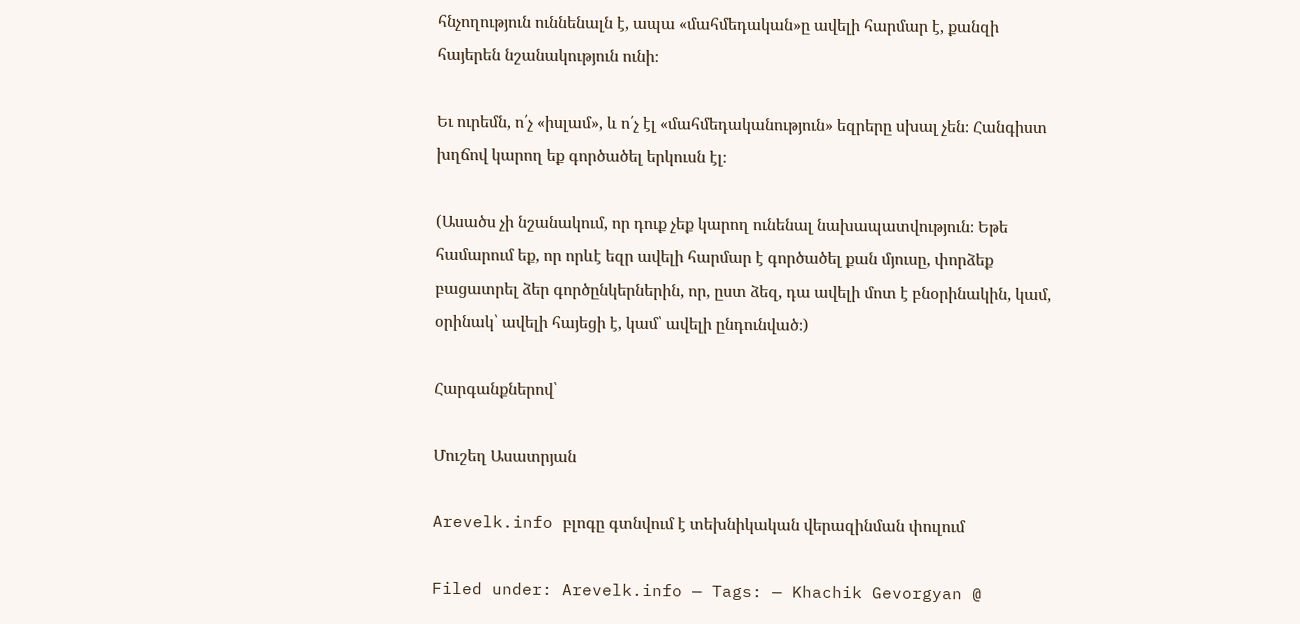հնչողություն ուննենալն է, ապա «մահմեդական»ը ավելի հարմար է, քանզի հայերեն նշանակություն ունի։

Եւ ուրեմն, ո՛չ «իսլամ», և ո՛չ էլ «մահմեդականություն» եզրերը սխալ չեն։ Հանգիստ խղճով կարող եք գործածել երկուսն էլ։

(Ասածս չի նշանակում, որ դուք չեք կարող ունենալ նախապատվություն։ Եթե համարում եք, որ որևէ եզր ավելի հարմար է գործածել քան մյուսը, փորձեք բացատրել ձեր գործընկերներին, որ, ըստ ձեզ, դա ավելի մոտ է բնօրինակին, կամ, օրինակ՝ ավելի հայեցի է, կամ՝ ավելի ընդունված։)

Հարգանքներով՝

Մուշեղ Ասատրյան

Arevelk.info բլոգը գտնվում է տեխնիկական վերազինման փուլում

Filed under: Arevelk.info — Tags: — Khachik Gevorgyan @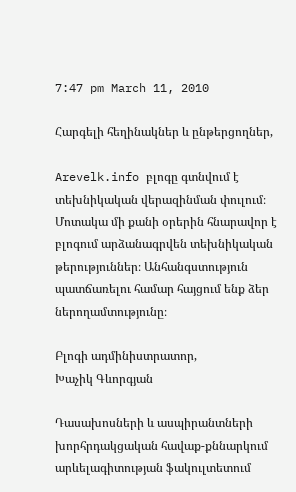7:47 pm March 11, 2010

Հարգելի հեղինակներ և ընթերցողներ,

Arevelk.info բլոգը գտնվում է տեխնիկական վերազինման փուլում։ Մոտակա մի քանի օրերին հնարավոր է բլոգում արձանագրվեն տեխնիկական թերություններ։ Անհանգստություն պատճառելու համար հայցում ենք ձեր ներողամտությունը։

Բլոգի ադմինիստրատոր,
Խաչիկ Գևորգյան

Դասախոսների և ասպիրանտների խորհրդակցական հավաք-քննարկում արևելագիտության ֆակուլտետում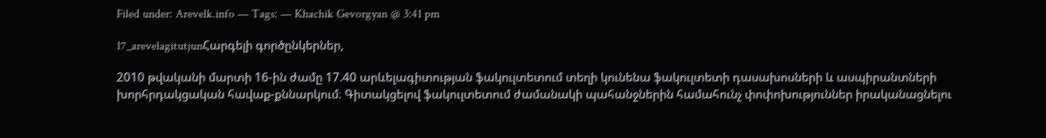Filed under: Arevelk.info — Tags: — Khachik Gevorgyan @ 3:41 pm

17_arevelagitutjunՀարգելի գործընկերներ,

2010 թվականի մարտի 16-ին ժամը 17.40 արևելագիտության ֆակուլտետում տեղի կունենա ֆակուլտետի դասախոսների և ասպիրանտների խորհրդակցական հավաք-քննարկում։ Գիտակցելով ֆակուլտետում ժամանակի պահանջներին համահունչ փոփոխություններ իրականացնելու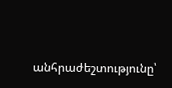անհրաժեշտությունը՝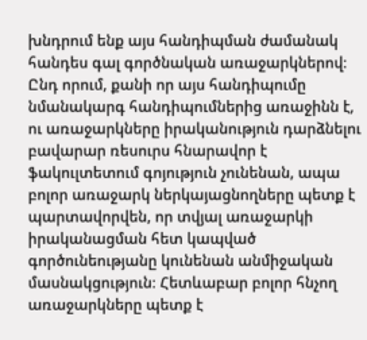խնդրում ենք այս հանդիպման ժամանակ հանդես գալ գործնական առաջարկներով։ Ընդ որում, քանի որ այս հանդիպումը նմանակարգ հանդիպումներից առաջինն է, ու առաջարկները իրականություն դարձնելու բավարար ռեսուրս հնարավոր է ֆակուլտետում գոյություն չունենան, ապա բոլոր առաջարկ ներկայացնողները պետք է պարտավորվեն, որ տվյալ առաջարկի իրականացման հետ կապված գործունեությանը կունենան անմիջական մասնակցություն։ Հետևաբար բոլոր հնչող առաջարկները պետք է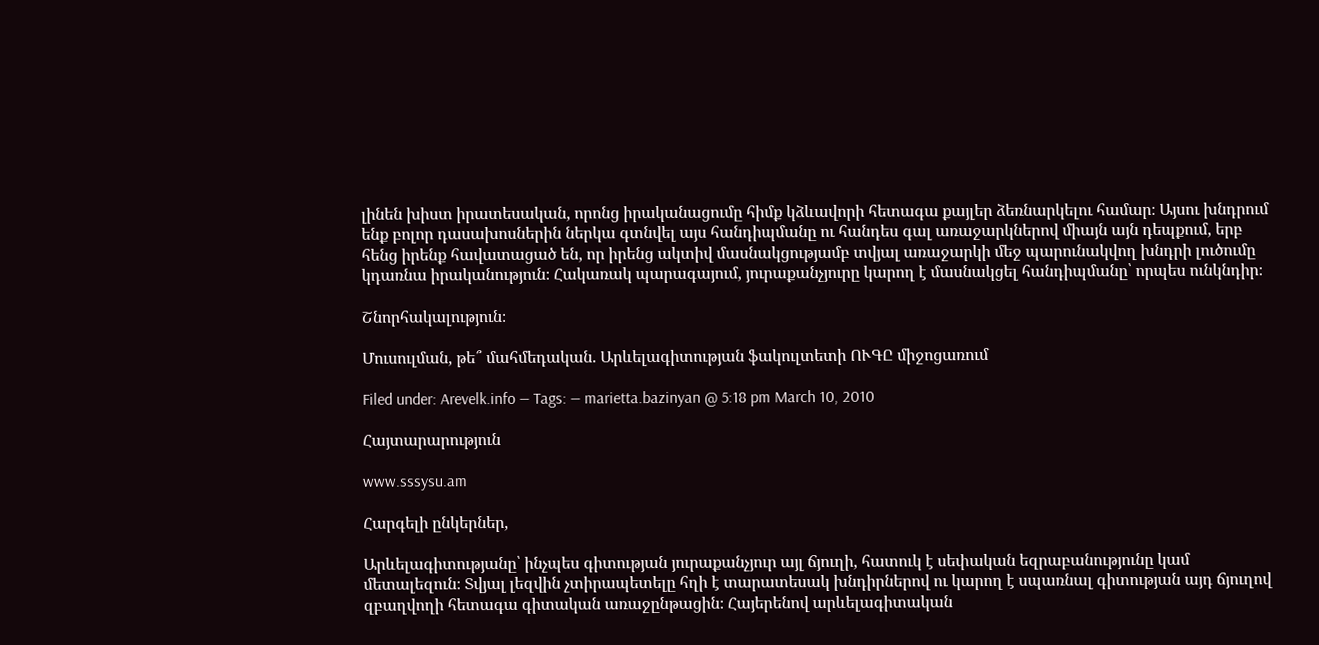լինեն խիստ իրատեսական, որոնց իրականացումը հիմք կձևավորի հետագա քայլեր ձեռնարկելու համար։ Այսու խնդրում ենք բոլոր դասախոսներին ներկա գտնվել այս հանդիպմանը ու հանդես գալ առաջարկներով միայն այն դեպքում, երբ հենց իրենք հավատացած են, որ իրենց ակտիվ մասնակցությամբ տվյալ առաջարկի մեջ պարունակվող խնդրի լուծումը կդառնա իրականություն։ Հակառակ պարագայում, յուրաքանչյուրը կարող է մասնակցել հանդիպմանը՝ որպես ունկնդիր։

Շնորհակալություն։

Մուսուլման, թե՞ մահմեդական. Արևելագիտության ֆակուլտետի ՈՒԳԸ միջոցառում

Filed under: Arevelk.info — Tags: — marietta.bazinyan @ 5:18 pm March 10, 2010

Հայտարարություն

www.sssysu.am

Հարգելի ընկերներ,

Արևելագիտությանը՝ ինչպես գիտության յուրաքանչյուր այլ ճյուղի, հատուկ է սեփական եզրաբանությունը կամ մետալեզուն։ Տվյալ լեզվին չտիրապետելը հղի է տարատեսակ խնդիրներով ու կարող է սպառնալ գիտության այդ ճյուղով զբաղվողի հետագա գիտական առաջընթացին։ Հայերենով արևելագիտական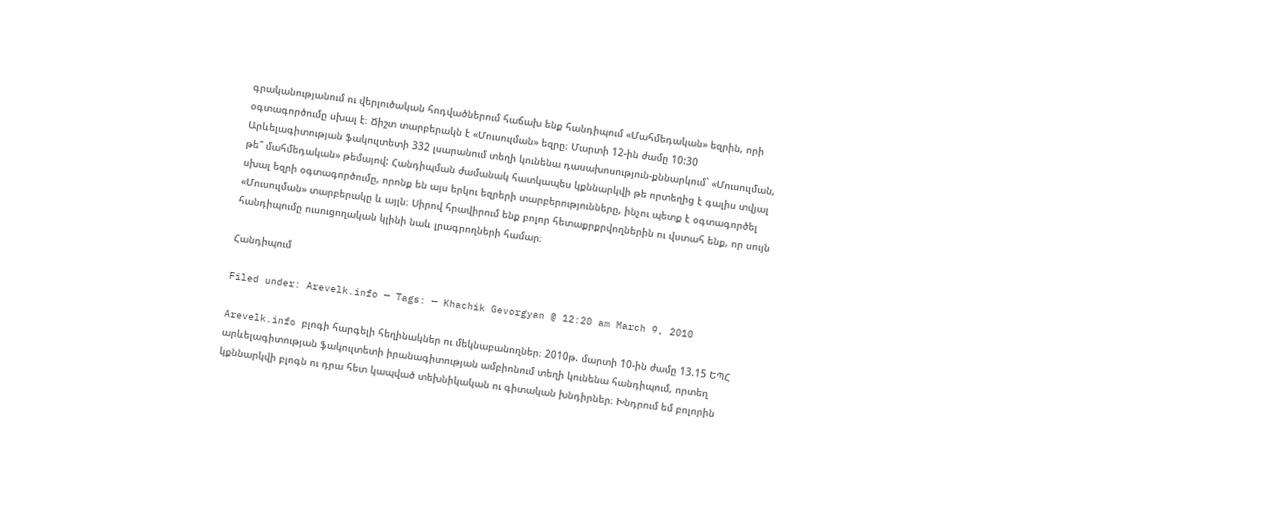գրականությանում ու վերլուծական հոդվածներում հաճախ ենք հանդիպում «Մահմեդական» եզրին, որի օգտագործումը սխալ է։ Ճիշտ տարբերակն է «Մուսուլման» եզրը։ Մարտի 12-ին ժամը 10:30 Արևելագիտության ֆակուլտետի 332 լսարանում տեղի կունենա դասախոսություն-քննարկում` «Մուսուլման, թե՞ մահմեդական» թեմայով: Հանդիպման ժամանակ հատկապես կքննարկվի թե որտեղից է գալիս տվյալ սխալ եզրի օգտագործումը, որոնք են այս երկու եզրերի տարբերությունները, ինչու պետք է օգտագործել «Մուսուլման» տարբերակը և այլն։ Սիրով հրավիրում ենք բոլոր հետաքրքրվողներին ու վստահ ենք, որ սույն հանդիպումը ուսուցողական կլինի նաև լրագրողների համար։

Հանդիպում

Filed under: Arevelk.info — Tags: — Khachik Gevorgyan @ 12:20 am March 9, 2010

Arevelk.info բլոգի հարգելի հեղինակներ ու մեկնաբանողներ։ 2010թ. մարտի 10-ին ժամը 13.15 ԵՊՀ արևելագիտության ֆակուլտետի իրանագիտության ամբիոնում տեղի կունենա հանդիպում, որտեղ կքննարկվի բլոգն ու դրա հետ կապված տեխնիկական ու գիտական խնդիրներ։ Խնդրում եմ բոլորին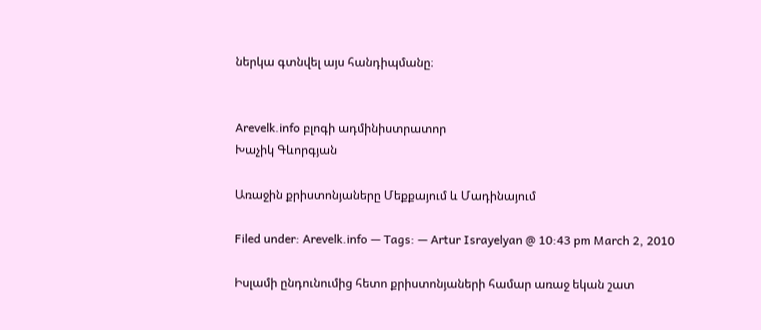ներկա գտնվել այս հանդիպմանը։


Arevelk.info բլոգի ադմինիստրատոր
Խաչիկ Գևորգյան

Առաջին քրիստոնյաները Մեքքայում և Մադինայում

Filed under: Arevelk.info — Tags: — Artur Israyelyan @ 10:43 pm March 2, 2010

Իսլամի ընդունումից հետո քրիստոնյաների համար առաջ եկան շատ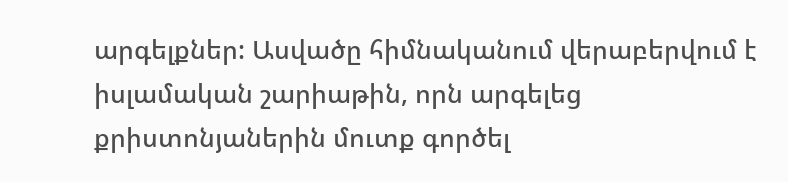արգելքներ: Ասվածը հիմնականում վերաբերվում է իսլամական շարիաթին, որն արգելեց քրիստոնյաներին մուտք գործել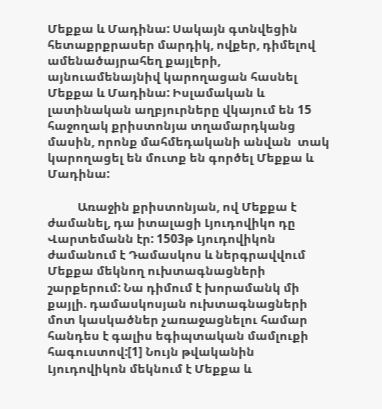Մեքքա և Մադինա: Սակայն գտնվեցին հետաքրքրասեր մարդիկ, ովքեր, դիմելով  ամենածայրահեղ քայլերի, այնուամենայնիվ կարողացան հասնել Մեքքա և Մադինա: Իսլամական և լատինական աղբյուրները վկայում են 15 հաջողակ քրիստոնյա տղամարդկանց մասին, որոնք մահմեդականի անվան  տակ  կարողացել են մուտք են գործել Մեքքա և Մադինա:

          Առաջին քրիստոնյան, ով Մեքքա է ժամանել, դա իտալացի Լյուդովիկո դը Վարտեմանն էր: 1503թ Լյուդովիկոն ժամանում է Դամասկոս և ներգրավվում Մեքքա մեկնող ուխտագնացների շարքերում: Նա դիմում է խորամանկ մի քայլի. դամասկոսյան ուխտագնացների մոտ կասկածներ չառաջացնելու համար հանդես է գալիս եգիպտական մամլուքի հագուստով:[1] Նույն թվականին Լյուդովիկոն մեկնում է Մեքքա և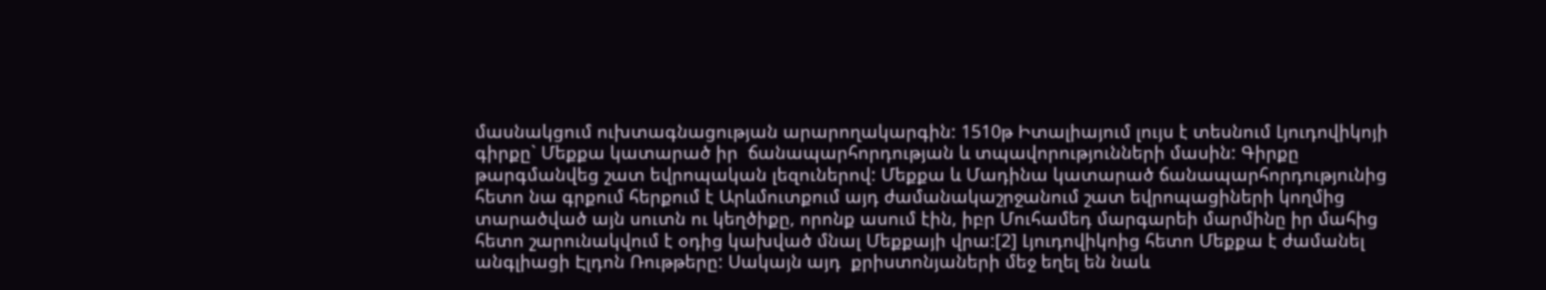մասնակցում ուխտագնացության արարողակարգին: 1510թ Իտալիայում լույս է տեսնում Լյուդովիկոյի գիրքը` Մեքքա կատարած իր  ճանապարհորդության և տպավորությունների մասին: Գիրքը թարգմանվեց շատ եվրոպական լեզուներով: Մեքքա և Մադինա կատարած ճանապարհորդությունից հետո նա գրքում հերքում է Արևմուտքում այդ ժամանակաշրջանում շատ եվրոպացիների կողմից տարածված այն սուտն ու կեղծիքը, որոնք ասում էին, իբր Մուհամեդ մարգարեի մարմինը իր մահից հետո շարունակվում է օդից կախված մնալ Մեքքայի վրա:[2] Լյուդովիկոից հետո Մեքքա է ժամանել անգլիացի Էլդոն Ռութթերը: Սակայն այդ  քրիստոնյաների մեջ եղել են նաև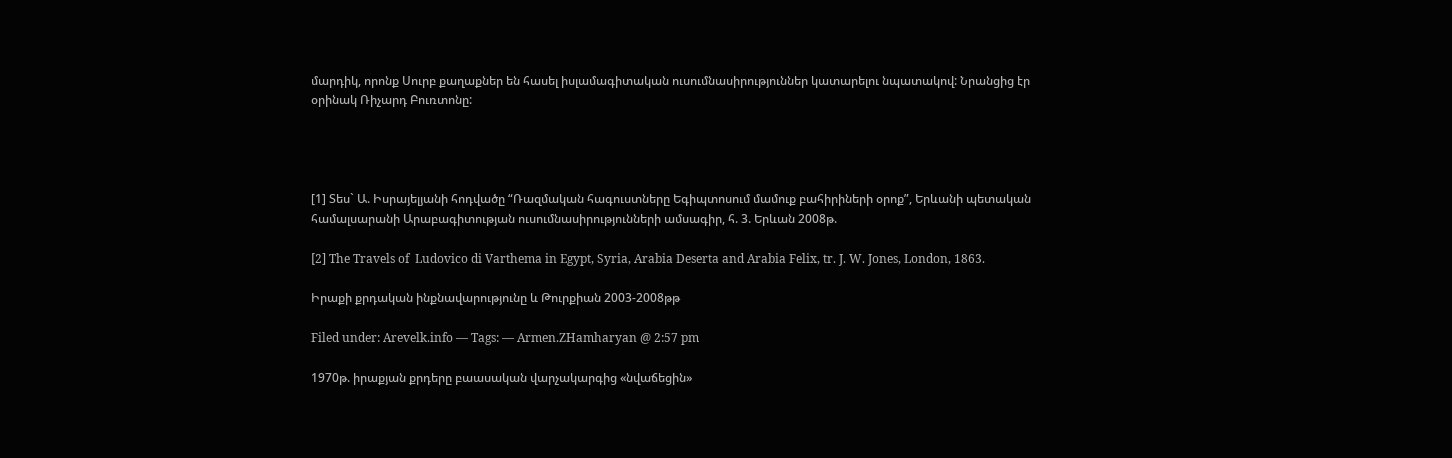մարդիկ, որոնք Սուրբ քաղաքներ են հասել իսլամագիտական ուսումնասիրություններ կատարելու նպատակով: Նրանցից էր օրինակ Ռիչարդ Բուռտոնը:




[1] Տես` Ա. Իսրայելյանի հոդվածը “Ռազմական հագուստները Եգիպտոսում մամուք բահիրիների օրոք”, Երևանի պետական համալսարանի Արաբագիտության ուսումնասիրությունների ամսագիր, հ. 3. Երևան 2008թ.

[2] The Travels of  Ludovico di Varthema in Egypt, Syria, Arabia Deserta and Arabia Felix, tr. J. W. Jones, London, 1863.

Իրաքի քրդական ինքնավարությունը և Թուրքիան 2003-2008թթ

Filed under: Arevelk.info — Tags: — Armen.ZHamharyan @ 2:57 pm

1970թ. իրաքյան քրդերը բաասական վարչակարգից «նվաճեցին»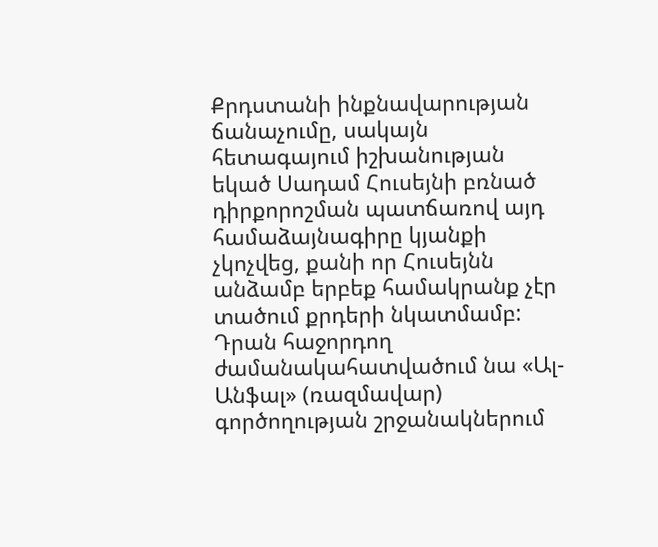Քրդստանի ինքնավարության ճանաչումը, սակայն հետագայում իշխանության եկած Սադամ Հուսեյնի բռնած դիրքորոշման պատճառով այդ համաձայնագիրը կյանքի չկոչվեց, քանի որ Հուսեյնն անձամբ երբեք համակրանք չէր տածում քրդերի նկատմամբ: Դրան հաջորդող ժամանակահատվածում նա «Ալ-Անֆալ» (ռազմավար) գործողության շրջանակներում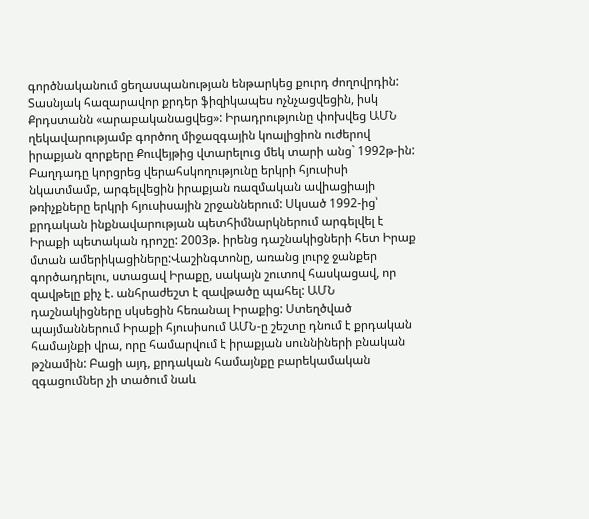գործնականում ցեղասպանության ենթարկեց քուրդ ժողովրդին: Տասնյակ հազարավոր քրդեր ֆիզիկապես ոչնչացվեցին, իսկ Քրդստանն «արաբականացվեց»: Իրադրությունը փոխվեց ԱՄՆ ղեկավարությամբ գործող միջազգային կոալիցիոն ուժերով իրաքյան զորքերը Քուվեյթից վտարելուց մեկ տարի անց` 1992թ-ին: Բաղդադը կորցրեց վերահսկողությունը երկրի հյուսիսի նկատմամբ, արգելվեցին իրաքյան ռազմական ավիացիայի թռիչքները երկրի հյուսիսային շրջաններում: Սկսած 1992-ից՝ քրդական ինքնավարության պետհիմնարկներում արգելվել է Իրաքի պետական դրոշը: 2003թ. իրենց դաշնակիցների հետ Իրաք մտան ամերիկացիները:Վաշինգտոնը, առանց լուրջ ջանքեր գործադրելու, ստացավ Իրաքը, սակայն շուտով հասկացավ, որ զավթելը քիչ է. անհրաժեշտ է զավթածը պահել: ԱՄՆ դաշնակիցները սկսեցին հեռանալ Իրաքից: Ստեղծված պայմաններում Իրաքի հյուսիսում ԱՄՆ-ը շեշտը դնում է քրդական համայնքի վրա, որը համարվում է իրաքյան սուննիների բնական թշնամին: Բացի այդ, քրդական համայնքը բարեկամական զգացումներ չի տածում նաև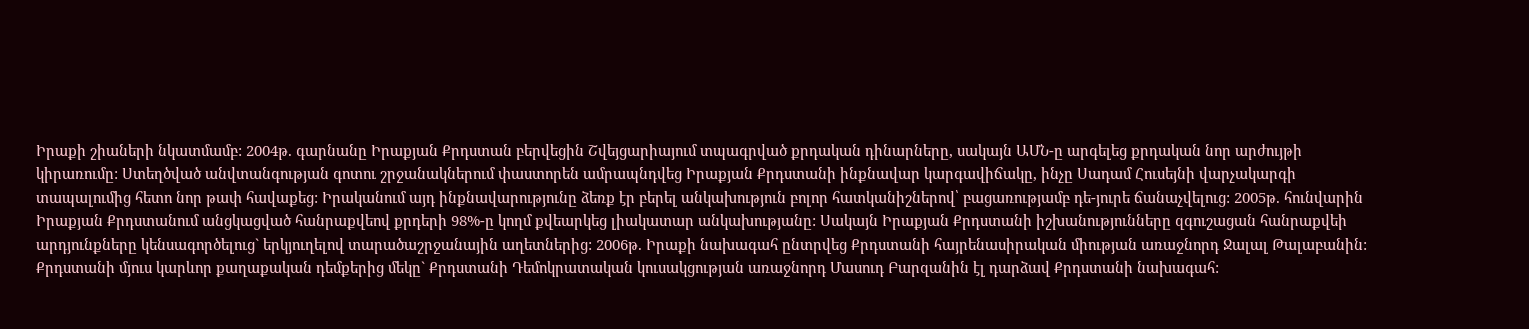Իրաքի շիաների նկատմամբ: 2004թ. գարնանը Իրաքյան Քրդստան բերվեցին Շվեյցարիայում տպագրված քրդական դինարները, սակայն ԱՄՆ-ը արգելեց քրդական նոր արժույթի կիրառումը: Ստեղծված անվտանգության գոտու շրջանակներում փաստորեն ամրապնդվեց Իրաքյան Քրդստանի ինքնավար կարգավիճակը, ինչը Սադամ Հուսեյնի վարչակարգի տապալումից հետո նոր թափ հավաքեց: Իրականում այդ ինքնավարությունը ձեռք էր բերել անկախություն բոլոր հատկանիշներով՝ բացառությամբ դե-յուրե ճանաչվելուց: 2005թ. հունվարին Իրաքյան Քրդստանում անցկացված հանրաքվեով քրդերի 98%-ը կողմ քվեարկեց լիակատար անկախությանը: Սակայն Իրաքյան Քրդստանի իշխանությունները զգուշացան հանրաքվեի արդյունքները կենսագործելուց` երկյուղելով տարածաշրջանային աղետներից: 2006թ. Իրաքի նախագահ ընտրվեց Քրդստանի հայրենասիրական միության առաջնորդ Ջալալ Թալաբանին: Քրդստանի մյուս կարևոր քաղաքական դեմքերից մեկը` Քրդստանի Դեմոկրատական կուսակցության առաջնորդ Մասուդ Բարզանին էլ դարձավ Քրդստանի նախագահ: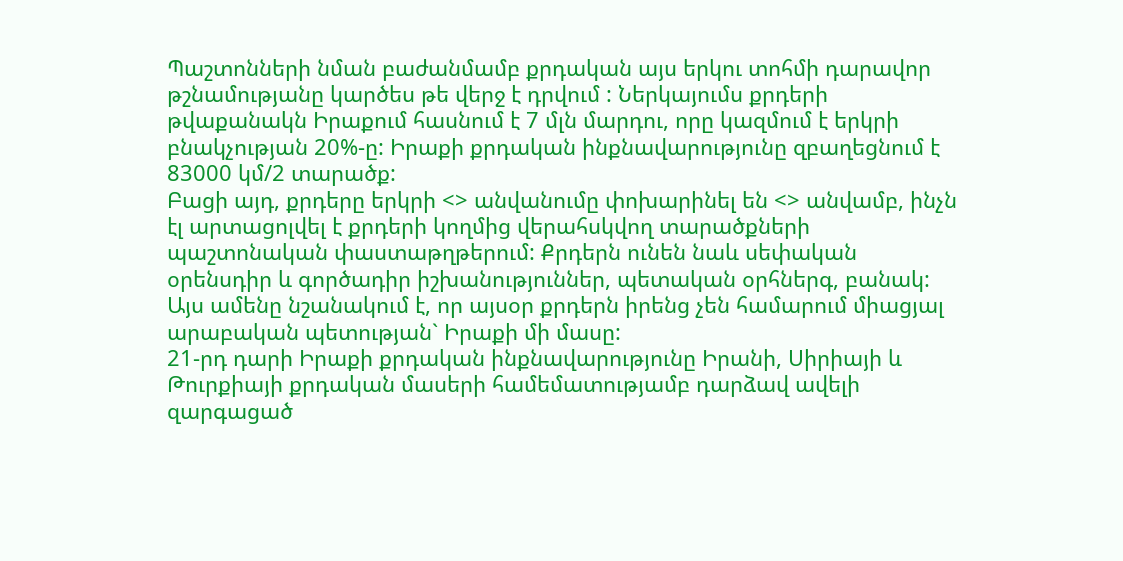Պաշտոնների նման բաժանմամբ քրդական այս երկու տոհմի դարավոր թշնամությանը կարծես թե վերջ է դրվում : Ներկայումս քրդերի թվաքանակն Իրաքում հասնում է 7 մլն մարդու, որը կազմում է երկրի բնակչության 20%-ը: Իրաքի քրդական ինքնավարությունը զբաղեցնում է 83000 կմ/2 տարածք:
Բացի այդ, քրդերը երկրի <> անվանումը փոխարինել են <> անվամբ, ինչն էլ արտացոլվել է քրդերի կողմից վերահսկվող տարածքների պաշտոնական փաստաթղթերում: Քրդերն ունեն նաև սեփական օրենսդիր և գործադիր իշխանություններ, պետական օրհներգ, բանակ: Այս ամենը նշանակում է, որ այսօր քրդերն իրենց չեն համարում միացյալ արաբական պետության` Իրաքի մի մասը:
21-րդ դարի Իրաքի քրդական ինքնավարությունը Իրանի, Սիրիայի և Թուրքիայի քրդական մասերի համեմատությամբ դարձավ ավելի զարգացած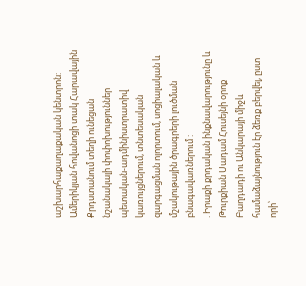աշխարհաքաղաքական կենտրոն: Ամերիկյան հովանոցի տակ Հարավային Քրդստանում տեղի ունեցան նշանակալի փոփոխություններ պետական-ադմինիստրատիվ կառույցներում, տնտեսական զարգացման ոլորտում, սոցիալական և մշակութային ծրագրերի լուծման բնագավառներում :
. Իրաքի քրդական ինքնավարությունը և Թուրքիան Սադամ Հուսեյնի օրոք Բաղդադի ու Անկարայի միջև համաձայնություն էր ձեռք բերվել, ըստ որի՝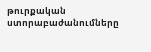թուրքական ստորաբաժանումները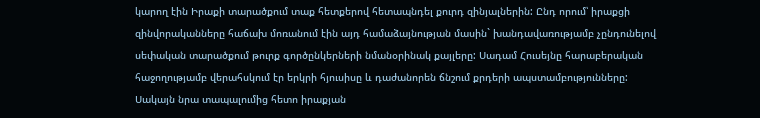կարող էին Իրաքի տարածքում տաք հետքերով հետապնդել քուրդ զինյալներին: Ընդ որում՝ իրաքցի զինվորականները հաճախ մոռանում էին այդ համաձայնության մասին` խանդավառությամբ չընդունելով սեփական տարածքում թուրք գործընկերների նմանօրինակ քայլերը: Սադամ Հուսեյնը հարաբերական հաջողությամբ վերահսկում էր երկրի հյուսիսը և դաժանորեն ճնշում քրդերի ապստամբությունները: Սակայն նրա տապալումից հետո իրաքյան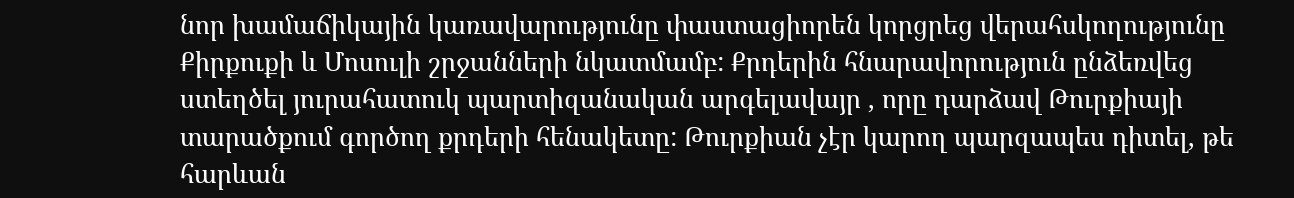նոր խամաճիկային կառավարությունը փաստացիորեն կորցրեց վերահսկողությունը Քիրքուքի և Մոսուլի շրջանների նկատմամբ: Քրդերին հնարավորություն ընձեռվեց ստեղծել յուրահատուկ պարտիզանական արգելավայր , որը դարձավ Թուրքիայի տարածքում գործող քրդերի հենակետը: Թուրքիան չէր կարող պարզապես դիտել, թե հարևան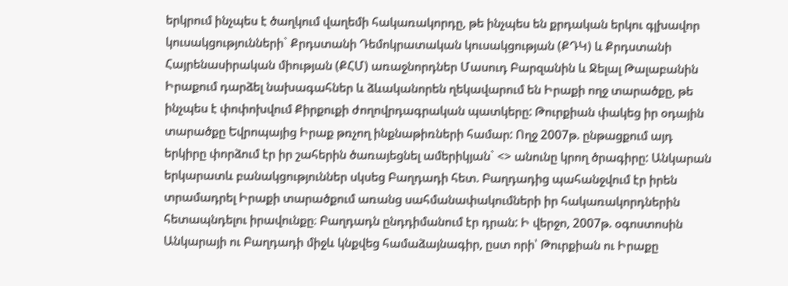երկրում ինչպես է ծաղկում վաղեմի հակառակորդը, թե ինչպես են քրդական երկու գլխավոր կուսակցությունների` Քրդստանի Դեմոկրատական կուսակցության (ՔԴԿ) և Քրդստանի Հայրենասիրական միության (ՔՀՄ) առաջնորդներ Մասուդ Բարզանին և Ջելալ Թալաբանին Իրաքում դարձել նախագահներ և ձևականորեն ղեկավարում են Իրաքի ողջ տարածքը, թե ինչպես է փոփոխվում Քիրքուքի ժողովրդագրական պատկերը: Թուրքիան փակեց իր օդային տարածքը Եվրոպայից Իրաք թռչող ինքնաթիռների համար: Ողջ 2007թ. ընթացքում այդ երկիրը փորձում էր իր շահերին ծառայեցնել ամերիկյան` <> անունը կրող ծրագիրը: Անկարան երկարատև բանակցություններ սկսեց Բաղդադի հետ. Բաղդադից պահանջվում էր իրեն տրամադրել Իրաքի տարածքում առանց սահմանափակումների իր հակառակորդներին հետապնդելու իրավունքը։ Բաղդադն ընդդիմանում էր դրան: Ի վերջո, 2007թ. օգոստոսին Անկարայի ու Բաղդադի միջև կնքվեց համաձայնագիր, ըստ որի՝ Թուրքիան ու Իրաքը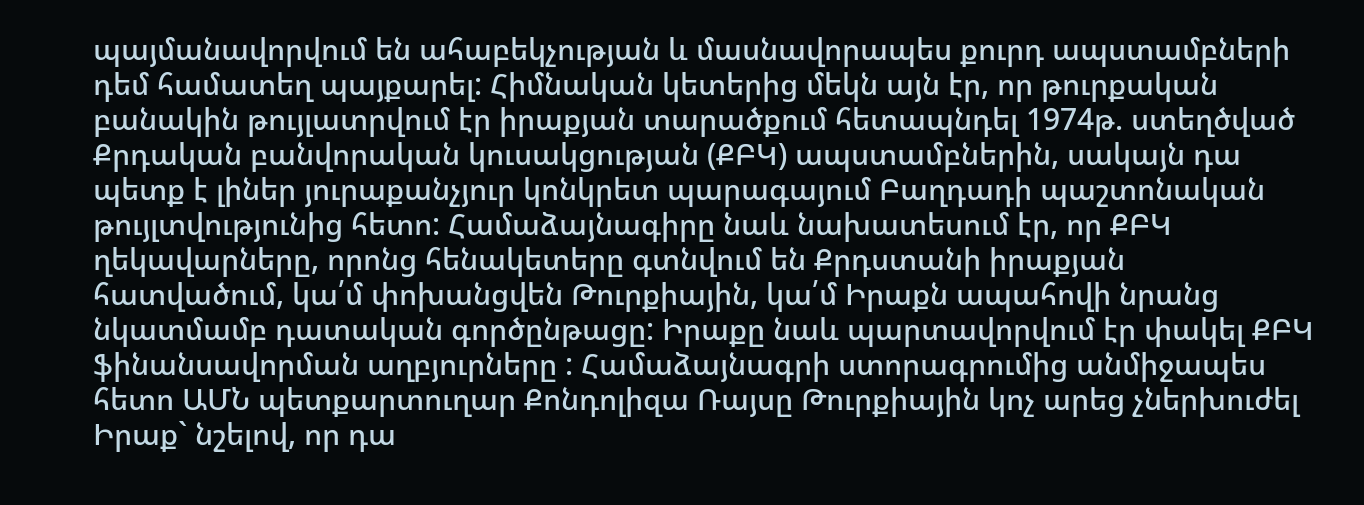պայմանավորվում են ահաբեկչության և մասնավորապես քուրդ ապստամբների դեմ համատեղ պայքարել: Հիմնական կետերից մեկն այն էր, որ թուրքական բանակին թույլատրվում էր իրաքյան տարածքում հետապնդել 1974թ. ստեղծված Քրդական բանվորական կուսակցության (ՔԲԿ) ապստամբներին, սակայն դա պետք է լիներ յուրաքանչյուր կոնկրետ պարագայում Բաղդադի պաշտոնական թույլտվությունից հետո: Համաձայնագիրը նաև նախատեսում էր, որ ՔԲԿ ղեկավարները, որոնց հենակետերը գտնվում են Քրդստանի իրաքյան հատվածում, կա՛մ փոխանցվեն Թուրքիային, կա՛մ Իրաքն ապահովի նրանց նկատմամբ դատական գործընթացը: Իրաքը նաև պարտավորվում էր փակել ՔԲԿ ֆինանսավորման աղբյուրները : Համաձայնագրի ստորագրումից անմիջապես հետո ԱՄՆ պետքարտուղար Քոնդոլիզա Ռայսը Թուրքիային կոչ արեց չներխուժել Իրաք` նշելով, որ դա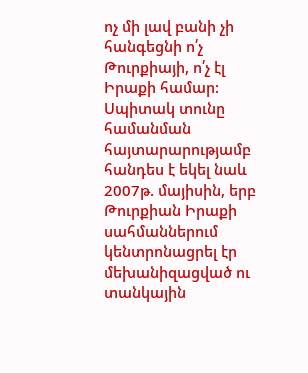ոչ մի լավ բանի չի հանգեցնի ո՛չ Թուրքիայի, ո՛չ էլ Իրաքի համար: Սպիտակ տունը համանման հայտարարությամբ հանդես է եկել նաև 2007թ. մայիսին, երբ Թուրքիան Իրաքի սահմաններում կենտրոնացրել էր մեխանիզացված ու տանկային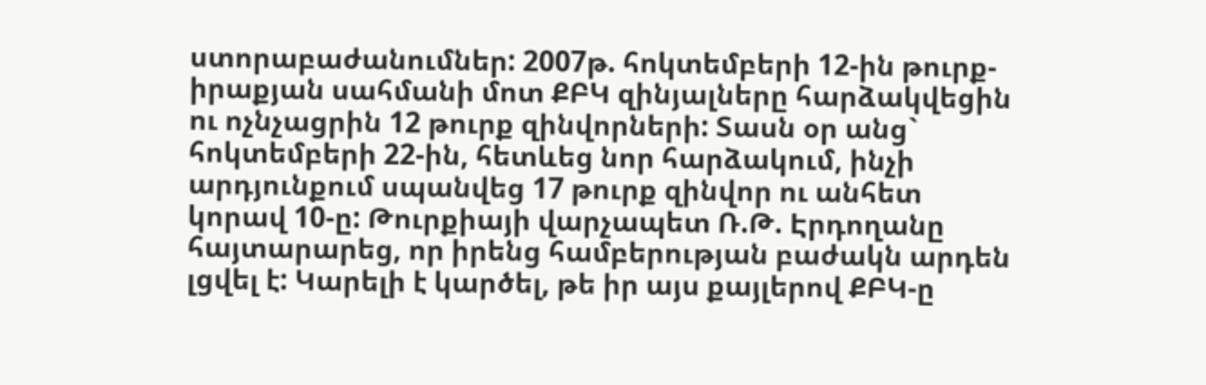ստորաբաժանումներ: 2007թ. հոկտեմբերի 12-ին թուրք-իրաքյան սահմանի մոտ ՔԲԿ զինյալները հարձակվեցին ու ոչնչացրին 12 թուրք զինվորների: Տասն օր անց` հոկտեմբերի 22-ին, հետևեց նոր հարձակում, ինչի արդյունքում սպանվեց 17 թուրք զինվոր ու անհետ կորավ 10-ը: Թուրքիայի վարչապետ Ռ.Թ. Էրդողանը հայտարարեց, որ իրենց համբերության բաժակն արդեն լցվել է: Կարելի է կարծել, թե իր այս քայլերով ՔԲԿ-ը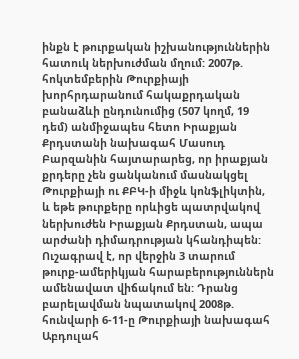ինքն է թուրքական իշխանություններին հատուկ ներխուժման մղում: 2007թ. հոկտեմբերին Թուրքիայի խորհրդարանում հակաքրդական բանաձևի ընդունումից (507 կողմ, 19 դեմ) անմիջապես հետո Իրաքյան Քրդստանի նախագահ Մասուդ Բարզանին հայտարարեց, որ իրաքյան քրդերը չեն ցանկանում մասնակցել Թուրքիայի ու ՔԲԿ-ի միջև կոնֆլիկտին, և եթե թուրքերը որևիցե պատրվակով ներխուժեն Իրաքյան Քրդստան, ապա արժանի դիմադրության կհանդիպեն: Ուշագրավ է, որ վերջին 3 տարում թուրք-ամերիկյան հարաբերություններն ամենավատ վիճակում են: Դրանց բարելավման նպատակով 2008թ. հունվարի 6-11-ը Թուրքիայի նախագահ Աբդուլահ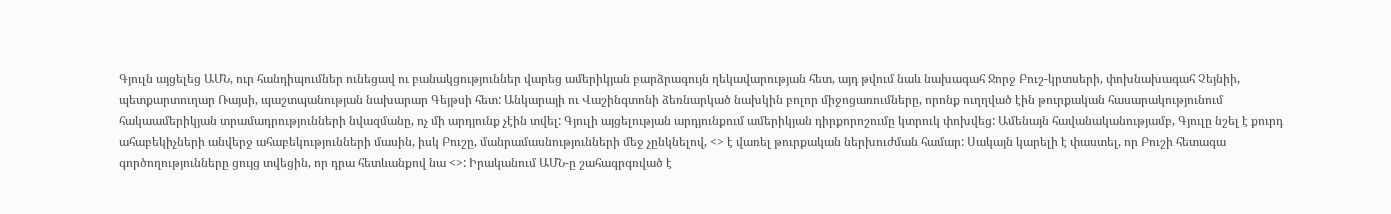Գյուլն այցելեց ԱՄՆ, ուր հանդիպումներ ունեցավ ու բանակցություններ վարեց ամերիկյան բարձրագույն ղեկավարության հետ, այդ թվում նաև նախագահ Ջորջ Բուշ-կրտսերի, փոխնախագահ Չեյնիի, պետքարտուղար Ռայսի, պաշտպանության նախարար Գեյթսի հետ: Անկարայի ու Վաշինգտոնի ձեռնարկած նախկին բոլոր միջոցառումները, որոնք ուղղված էին թուրքական հասարակությունում հակաամերիկյան տրամադրությունների նվազմանը, ոչ մի արդյունք չէին տվել: Գյուլի այցելության արդյունքում ամերիկյան դիրքորոշումը կտրուկ փոխվեց: Ամենայն հավանականությամբ, Գյուլը նշել է քուրդ ահաբեկիչների անվերջ ահաբեկությունների մասին, իսկ Բուշը, մանրամասնությունների մեջ չընկնելով, <> է վառել թուրքական ներխուժման համար: Սակայն կարելի է փաստել, որ Բուշի հետագա գործողությունները ցույց տվեցին, որ դրա հետևանքով նա <>: Իրականում ԱՄՆ-ը շահագրգռված է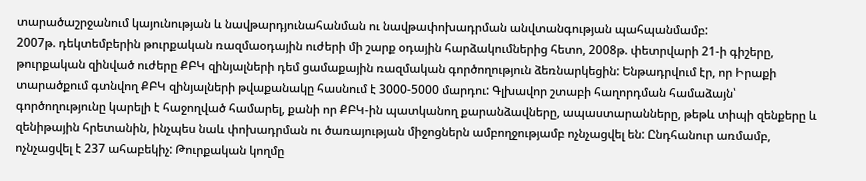տարածաշրջանում կայունության և նավթարդյունահանման ու նավթափոխադրման անվտանգության պահպանմամբ:
2007թ. դեկտեմբերին թուրքական ռազմաօդային ուժերի մի շարք օդային հարձակումներից հետո, 2008թ. փետրվարի 21-ի գիշերը, թուրքական զինված ուժերը ՔԲԿ զինյալների դեմ ցամաքային ռազմական գործողություն ձեռնարկեցին: Ենթադրվում էր, որ Իրաքի տարածքում գտնվող ՔԲԿ զինյալների թվաքանակը հասնում է 3000-5000 մարդու: Գլխավոր շտաբի հաղորդման համաձայն՝ գործողությունը կարելի է հաջողված համարել, քանի որ ՔԲԿ-ին պատկանող քարանձավները, ապաստարանները, թեթև տիպի զենքերը և զենիթային հրետանին, ինչպես նաև փոխադրման ու ծառայության միջոցներն ամբողջությամբ ոչնչացվել են: Ընդհանուր առմամբ, ոչնչացվել է 237 ահաբեկիչ: Թուրքական կողմը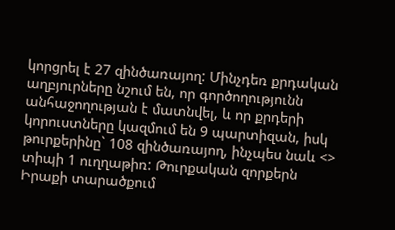կորցրել է 27 զինծառայող: Մինչդեռ քրդական աղբյուրները նշում են, որ գործողությունն անհաջողության է մատնվել, և որ քրդերի կորուստները կազմում են 9 պարտիզան, իսկ թուրքերինը` 108 զինծառայող, ինչպես նաև <> տիպի 1 ուղղաթիռ: Թուրքական զորքերն Իրաքի տարածքում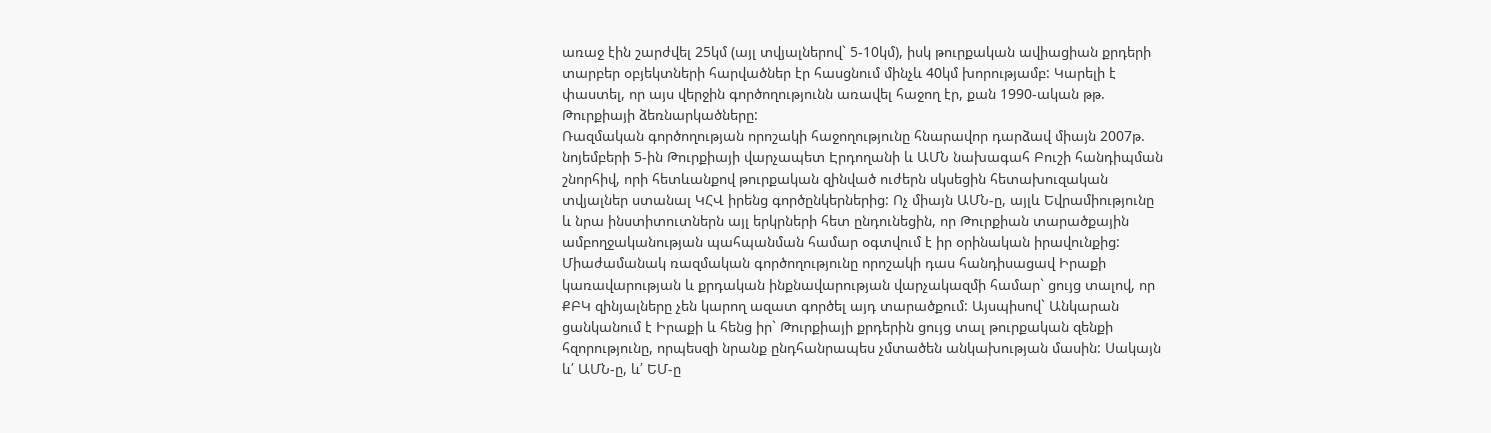առաջ էին շարժվել 25կմ (այլ տվյալներով` 5-10կմ), իսկ թուրքական ավիացիան քրդերի տարբեր օբյեկտների հարվածներ էր հասցնում մինչև 40կմ խորությամբ: Կարելի է փաստել, որ այս վերջին գործողությունն առավել հաջող էր, քան 1990-ական թթ. Թուրքիայի ձեռնարկածները:
Ռազմական գործողության որոշակի հաջողությունը հնարավոր դարձավ միայն 2007թ. նոյեմբերի 5-ին Թուրքիայի վարչապետ Էրդողանի և ԱՄՆ նախագահ Բուշի հանդիպման շնորհիվ, որի հետևանքով թուրքական զինված ուժերն սկսեցին հետախուզական տվյալներ ստանալ ԿՀՎ իրենց գործընկերներից: Ոչ միայն ԱՄՆ-ը, այլև Եվրամիությունը և նրա ինստիտուտներն այլ երկրների հետ ընդունեցին, որ Թուրքիան տարածքային ամբողջականության պահպանման համար օգտվում է իր օրինական իրավունքից: Միաժամանակ ռազմական գործողությունը որոշակի դաս հանդիսացավ Իրաքի կառավարության և քրդական ինքնավարության վարչակազմի համար` ցույց տալով, որ ՔԲԿ զինյալները չեն կարող ազատ գործել այդ տարածքում: Այսպիսով` Անկարան ցանկանում է Իրաքի և հենց իր` Թուրքիայի քրդերին ցույց տալ թուրքական զենքի հզորությունը, որպեսզի նրանք ընդհանրապես չմտածեն անկախության մասին: Սակայն և՛ ԱՄՆ-ը, և՛ ԵՄ-ը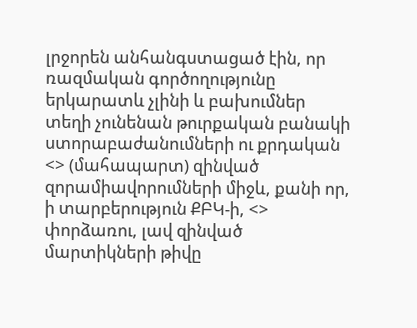լրջորեն անհանգստացած էին, որ ռազմական գործողությունը երկարատև չլինի և բախումներ տեղի չունենան թուրքական բանակի ստորաբաժանումների ու քրդական <> (մահապարտ) զինված զորամիավորումների միջև, քանի որ, ի տարբերություն ՔԲԿ-ի, <> փորձառու, լավ զինված մարտիկների թիվը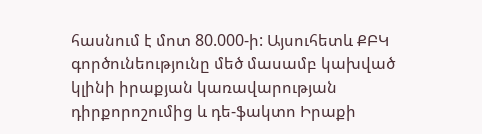հասնում է մոտ 80.000-ի: Այսուհետև ՔԲԿ գործունեությունը մեծ մասամբ կախված կլինի իրաքյան կառավարության դիրքորոշումից և դե-ֆակտո Իրաքի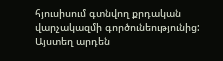հյուսիսում գտնվող քրդական վարչակազմի գործունեությունից: Այստեղ արդեն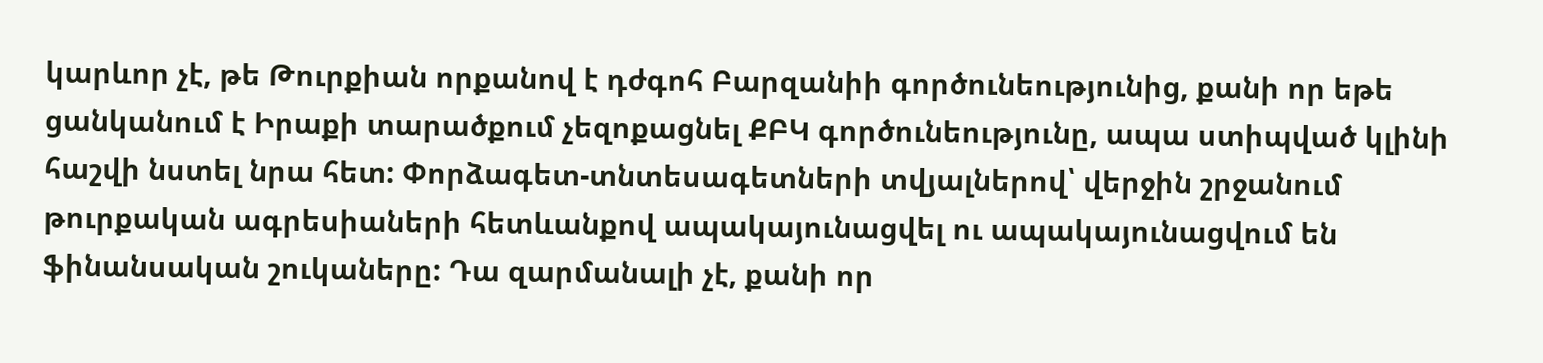կարևոր չէ, թե Թուրքիան որքանով է դժգոհ Բարզանիի գործունեությունից, քանի որ եթե ցանկանում է Իրաքի տարածքում չեզոքացնել ՔԲԿ գործունեությունը, ապա ստիպված կլինի հաշվի նստել նրա հետ: Փորձագետ-տնտեսագետների տվյալներով՝ վերջին շրջանում թուրքական ագրեսիաների հետևանքով ապակայունացվել ու ապակայունացվում են ֆինանսական շուկաները: Դա զարմանալի չէ, քանի որ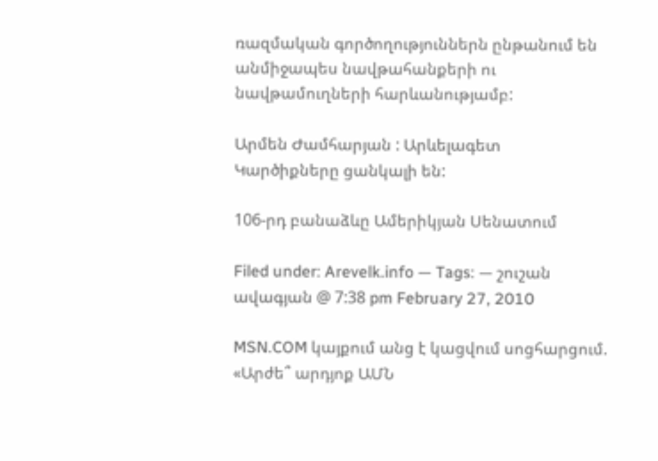ռազմական գործողություններն ընթանում են անմիջապես նավթահանքերի ու նավթամուղների հարևանությամբ:

Արմեն Ժամհարյան : Արևելագետ
Կարծիքները ցանկալի են:

106-րդ բանաձևը Ամերիկյան Սենատում

Filed under: Arevelk.info — Tags: — շուշան ավագյան @ 7:38 pm February 27, 2010

MSN.COM կայքում անց է կացվում սոցհարցում.
«Արժե՞ արդյոք ԱՄՆ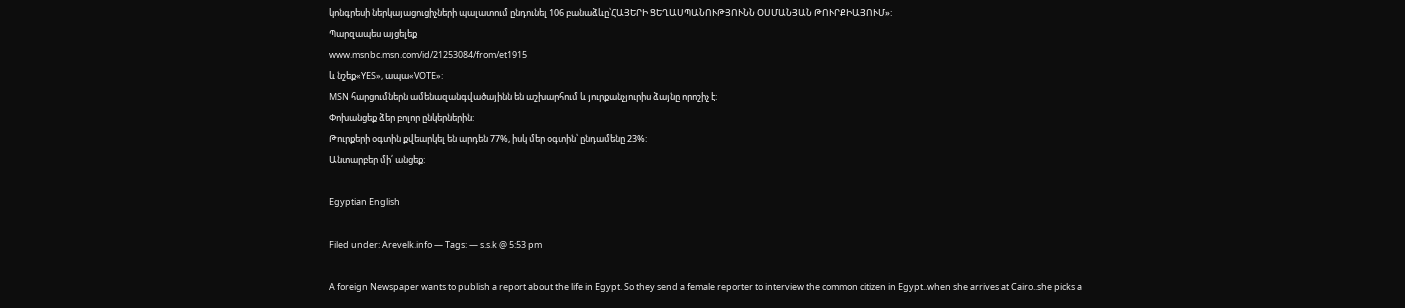կոնգրեսի ներկայացուցիչների պալատում ընդունել 106 բանաձևը՝ՀԱՅԵՐԻ ՑԵՂԱՍՊԱՆՈՒԹՅՈՒՆՆ ՕՍՄԱՆՅԱՆ ԹՈՒՐՔԻԱՅՈՒՄ»:
Պարզապես այցելեք
www.msnbc.msn.com/id/21253084/from/et1915
և նշեք«YES», ապա«VOTE»:
MSN հարցումներն ամենազանգվածայինն են աշխարհում և յուրքանչյուրիս ձայնը որոշիչ է:
Փոխանցեք ձեր բոլոր ընկերներին:
Թուրքերի օգտին քվեարկել են արդեն 77%, իսկ մեր օգտին՝ ընդամենը 23%:
Անտարբեր մի՛ անցեք:

Egyptian English

Filed under: Arevelk.info — Tags: — s.s.k @ 5:53 pm

A foreign Newspaper wants to publish a report about the life in Egypt. So they send a female reporter to interview the common citizen in Egypt..when she arrives at Cairo..she picks a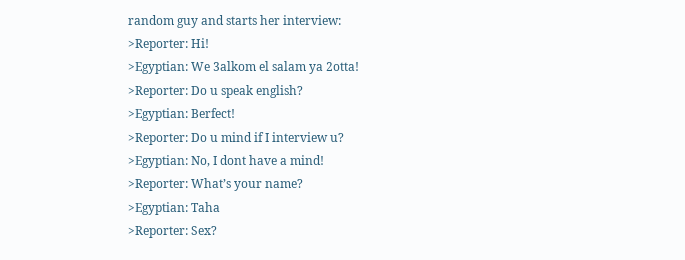random guy and starts her interview:
>Reporter: Hi!
>Egyptian: We 3alkom el salam ya 2otta!
>Reporter: Do u speak english?
>Egyptian: Berfect!
>Reporter: Do u mind if I interview u?
>Egyptian: No, I dont have a mind!
>Reporter: What’s your name?
>Egyptian: Taha
>Reporter: Sex?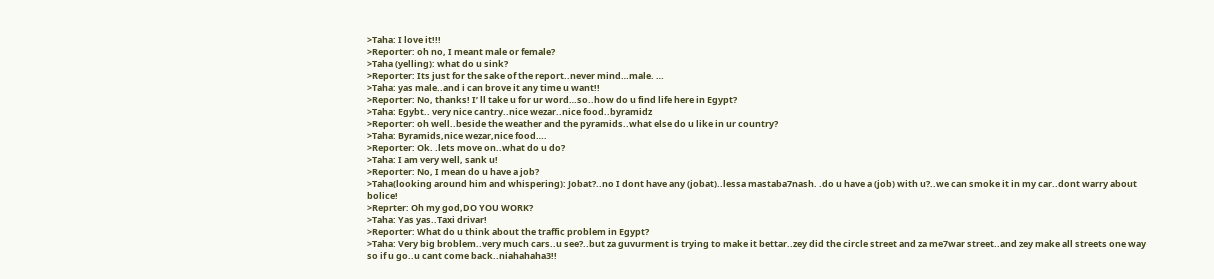>Taha: I love it!!!
>Reporter: oh no, I meant male or female?
>Taha (yelling): what do u sink?
>Reporter: Its just for the sake of the report..never mind…male. …
>Taha: yas male..and i can brove it any time u want!!
>Reporter: No, thanks! I’ ll take u for ur word…so..how do u find life here in Egypt?
>Taha: Egybt.. very nice cantry..nice wezar..nice food..byramidz
>Reporter: oh well..beside the weather and the pyramids..what else do u like in ur country?
>Taha: Byramids,nice wezar,nice food….
>Reporter: Ok. .lets move on..what do u do?
>Taha: I am very well, sank u!
>Reporter: No, I mean do u have a job?
>Taha(looking around him and whispering): Jobat?..no I dont have any (jobat)..lessa mastaba7nash. .do u have a (job) with u?..we can smoke it in my car..dont warry about bolice!
>Reprter: Oh my god,DO YOU WORK?
>Taha: Yas yas..Taxi drivar!
>Reporter: What do u think about the traffic problem in Egypt?
>Taha: Very big broblem..very much cars..u see?..but za guvurment is trying to make it bettar..zey did the circle street and za me7war street..and zey make all streets one way so if u go..u cant come back..niahahaha3!!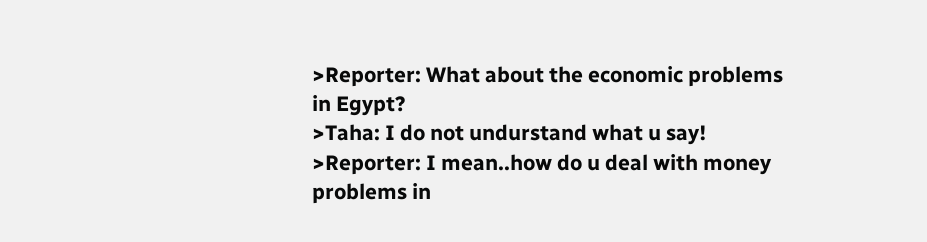>Reporter: What about the economic problems in Egypt?
>Taha: I do not undurstand what u say!
>Reporter: I mean..how do u deal with money problems in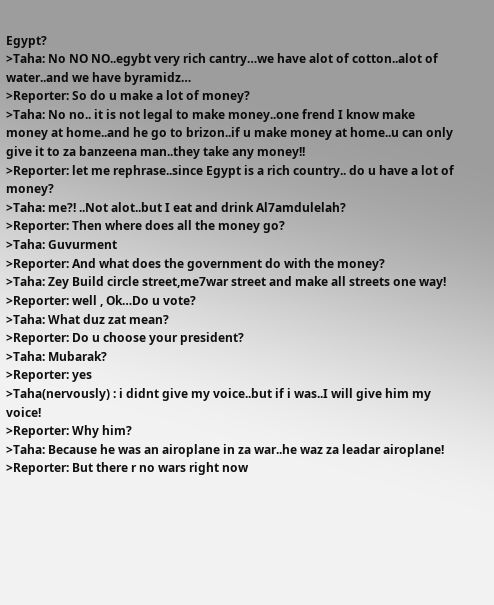Egypt?
>Taha: No NO NO..egybt very rich cantry…we have alot of cotton..alot of water..and we have byramidz…
>Reporter: So do u make a lot of money?
>Taha: No no.. it is not legal to make money..one frend I know make money at home..and he go to brizon..if u make money at home..u can only give it to za banzeena man..they take any money!!
>Reporter: let me rephrase..since Egypt is a rich country.. do u have a lot of money?
>Taha: me?! ..Not alot..but I eat and drink Al7amdulelah?
>Reporter: Then where does all the money go?
>Taha: Guvurment
>Reporter: And what does the government do with the money?
>Taha: Zey Build circle street,me7war street and make all streets one way!
>Reporter: well , Ok…Do u vote?
>Taha: What duz zat mean?
>Reporter: Do u choose your president?
>Taha: Mubarak?
>Reporter: yes
>Taha(nervously) : i didnt give my voice..but if i was..I will give him my voice!
>Reporter: Why him?
>Taha: Because he was an airoplane in za war..he waz za leadar airoplane!
>Reporter: But there r no wars right now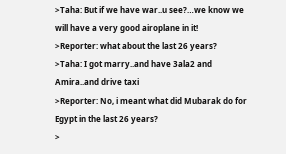>Taha: But if we have war..u see?…we know we will have a very good airoplane in it!
>Reporter: what about the last 26 years?
>Taha: I got marry..and have 3ala2 and Amira..and drive taxi
>Reporter: No, i meant what did Mubarak do for Egypt in the last 26 years?
>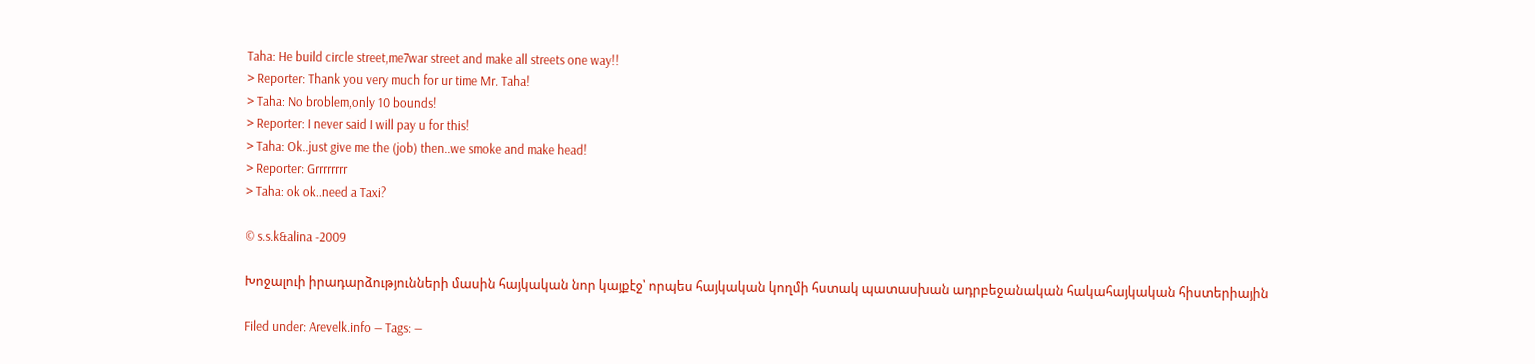Taha: He build circle street,me7war street and make all streets one way!!
> Reporter: Thank you very much for ur time Mr. Taha!
> Taha: No broblem,only 10 bounds!
> Reporter: I never said I will pay u for this!
> Taha: Ok..just give me the (job) then..we smoke and make head!
> Reporter: Grrrrrrrr
> Taha: ok ok..need a Taxi?

© s.s.k&alina -2009

Խոջալուի իրադարձությունների մասին հայկական նոր կայքէջ՝ որպես հայկական կողմի հստակ պատասխան ադրբեջանական հակահայկական հիստերիային

Filed under: Arevelk.info — Tags: —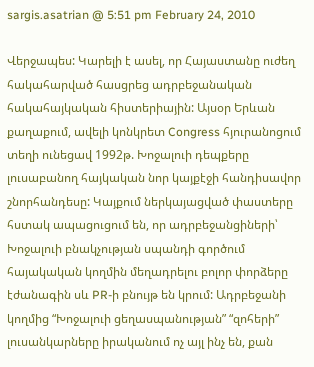sargis.asatrian @ 5:51 pm February 24, 2010

Վերջապես: Կարելի է ասել, որ Հայաստանը ուժեղ հակահարված հասցրեց ադրբեջանական հակահայկական հիստերիային: Այսօր Երևան քաղաքում, ավելի կոնկրետ Congress հյուրանոցում տեղի ունեցավ 1992թ. Խոջալուի դեպքերը լուսաբանող հայկական նոր կայքէջի հանդիսավոր շնորհանդեսը: Կայքում ներկայացված փաստերը հստակ ապացուցում են, որ ադրբեջանցիների՝ Խոջալուի բնակչության սպանդի գործում հայակական կողմին մեղադրելու բոլոր փորձերը էժանագին սև PR-ի բնույթ են կրում: Ադրբեջանի կողմից “Խոջալուի ցեղասպանության” “զոհերի” լուսանկարները իրականում ոչ այլ ինչ են, քան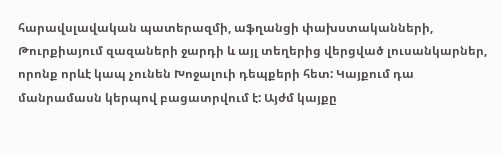հարավսլավական պատերազմի, աֆղանցի փախստականների, Թուրքիայում զազաների ջարդի և այլ տեղերից վերցված լուսանկարներ, որոնք որևէ կապ չունեն Խոջալուի դեպքերի հետ: Կայքում դա մանրամասն կերպով բացատրվում է: Այժմ կայքը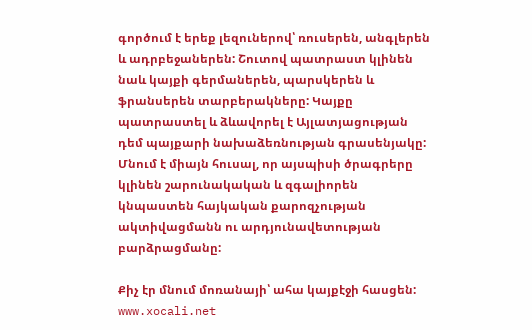գործում է երեք լեզուներով՝ ռուսերեն, անգլերեն և ադրբեջաներեն: Շուտով պատրաստ կլինեն նաև կայքի գերմաներեն, պարսկերեն և ֆրանսերեն տարբերակները: Կայքը պատրաստել և ձևավորել է Այլատյացության դեմ պայքարի նախաձեռնության գրասենյակը: Մնում է միայն հուսալ, որ այսպիսի ծրագրերը կլինեն շարունակական և զգալիորեն կնպաստեն հայկական քարոզչության ակտիվացմանն ու արդյունավետության բարձրացմանը:

Քիչ էր մնում մոռանայի՝ ահա կայքէջի հասցեն: www.xocali.net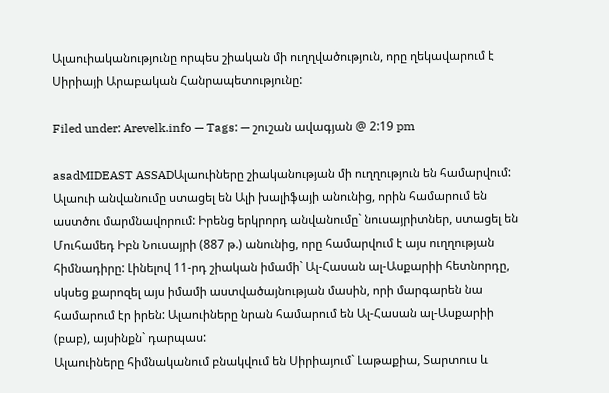Ալաուիականությունը որպես շիական մի ուղղվածություն, որը ղեկավարում է Սիրիայի Արաբական Հանրապետությունը:

Filed under: Arevelk.info — Tags: — շուշան ավագյան @ 2:19 pm

asadMIDEAST ASSADԱլաուիները շիականության մի ուղղություն են համարվում: Ալաուի անվանումը ստացել են Ալի խալիֆայի անունից, որին համարում են աստծու մարմնավորում: Իրենց երկրորդ անվանումը` նուսայրիտներ, ստացել են Մուհամեդ Իբն Նուսայրի (887 թ.) անունից, որը համարվում է այս ուղղության հիմնադիրը: Լինելով 11-րդ շիական իմամի` Ալ-Հասան ալ-Ասքարիի հետնորդը, սկսեց քարոզել այս իմամի աստվածայնության մասին, որի մարգարեն նա համարում էր իրեն: Ալաուիները նրան համարում են Ալ-Հասան ալ-Ասքարիի (բաբ), այսինքն` դարպաս:
Ալաուիները հիմնականում բնակվում են Սիրիայում` Լաթաքիա, Տարտուս և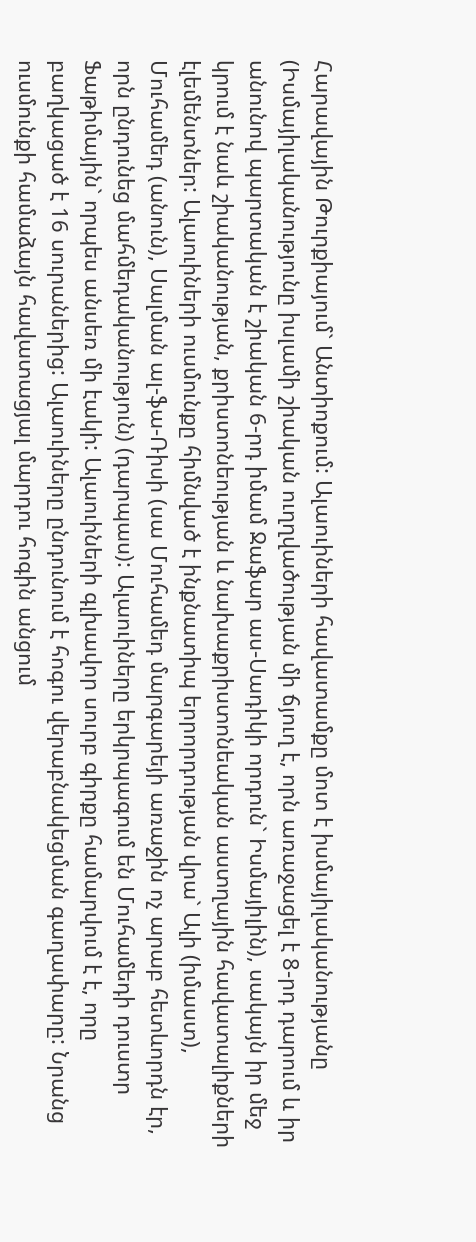Հարավային Թուրքիայում` Անտիոքում: Ալաուիների հավատամքը մոտ է իսմայիլականությանը (Իսմայիլականությունը իսլամի շիական ուղղվածության մի ճյուղ է, որն առաջացել է 8-րդ դարում և իր անունով պարտական է շիական 6-րդ իմամ Ջաֆար աս-Սադիկի որդուն` Իսմայիլին), սակայն իր մեջ կրում է նաև շիականության, քրիստոնեության և նախաքրիստոնեական աստղային հավատալիքների էլեմենտներ: Ալաուիների ուսմունքը հիմնված է ինքնատիպ երրորդության վրա` Ալի (իմաստ), Մուհամեդ (անուն), Սալման ալ-ֆա-Ռիսի (սա Մուհամեդ մարգարեյի առաջին ոչ արաբ հետևորդն էր, որն ընդունեց մահմեդականություն) (դարպաս): Ալաուիները երկրպագում են Մուհամեդի դուստր Ֆաթիմային` որպես անսեռ մի էակի: Ալաուիների գլխավոր սուրբ գիրքը համարվում է է, որը բաղկացած է 16 սուրաներից: Ալաուիները ընդունում է հոգու վերաբնակեցման գաղափարը: Նրանց ուսմունքի համաձայն հավատացյալ մարդու հոգին անցում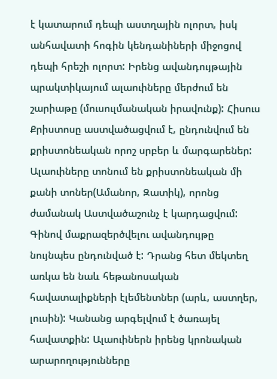է կատարում դեպի աստղային ոլորտ, իսկ անհավատի հոգին կենդանիների միջոցով դեպի հրեշի ոլորտ: Իրենց ավանդույթային պրակտիկայում ալաուիները մերժում են շարիաթը (մուսուլմանական իրավունք): Հիսուս Քրիստոսը աստվածացվում է, ընդունվում են քրիստոնեական որոշ սրբեր և մարգարեներ: Ալաուիները տոնում են քրիստոնեական մի քանի տոներ(Ամանոր, Զատիկ), որոնց ժամանակ Աստվածաշունչ է կարդացվում: Գինով մաքրազերծվելու ավանդույթը նույնպես ընդունված է: Դրանց հետ մեկտեղ առկա են նաև հեթանոսական հավատալիքների էլեմենտներ (արև, աստղեր, լուսին): Կանանց արգելվում է ծառայել հավատքին: Ալաուիներն իրենց կրոնական արարողությունները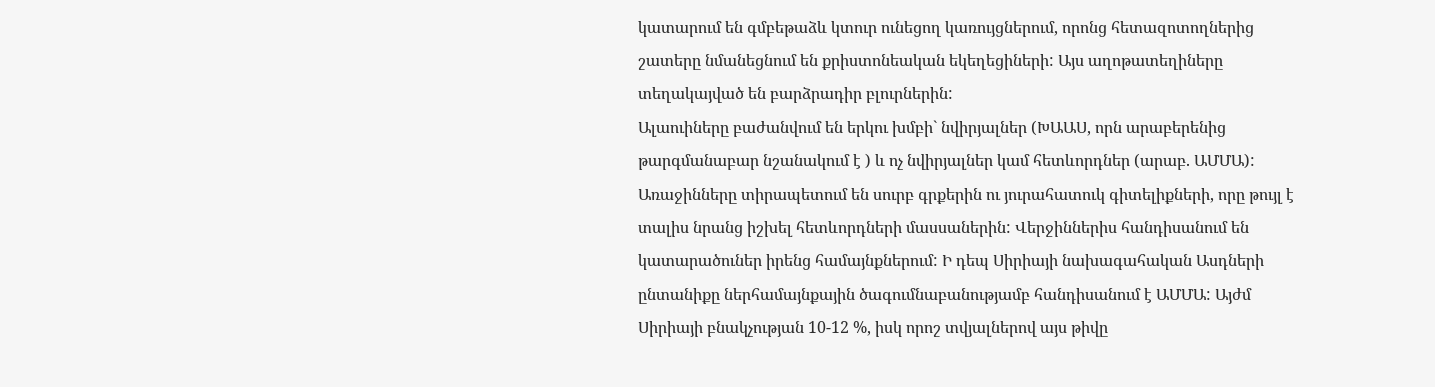կատարում են գմբեթաձև կտուր ունեցող կառույցներում, որոնց հետազոտողներից շատերը նմանեցնում են քրիստոնեական եկեղեցիների: Այս աղոթատեղիները տեղակայված են բարձրադիր բլուրներին:
Ալաուիները բաժանվում են երկու խմբի` նվիրյալներ (ԽԱԱՍ, որն արաբերենից թարգմանաբար նշանակում է ) և ոչ նվիրյալներ կամ հետևորդներ (արաբ. ԱՄՄԱ): Առաջինները տիրապետում են սուրբ գրքերին ու յուրահատուկ գիտելիքների, որը թույլ է տալիս նրանց իշխել հետևորդների մասսաներին: Վերջիններիս հանդիսանում են կատարածուներ իրենց համայնքներում: Ի դեպ Սիրիայի նախագահական Ասդների ընտանիքը ներհամայնքային ծագումնաբանությամբ հանդիսանում է ԱՄՄԱ: Այժմ Սիրիայի բնակչության 10-12 %, իսկ որոշ տվյալներով այս թիվը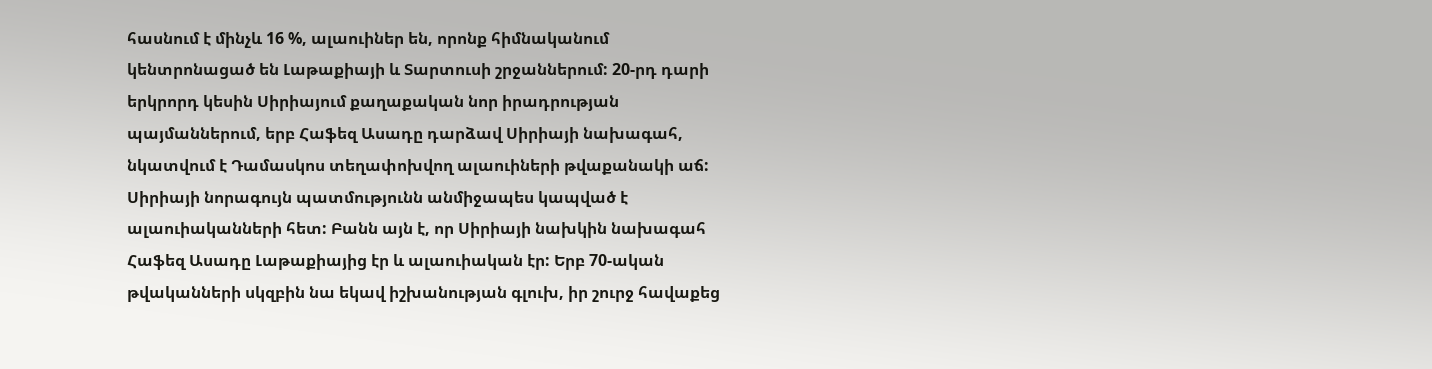հասնում է մինչև 16 %, ալաուիներ են, որոնք հիմնականում կենտրոնացած են Լաթաքիայի և Տարտուսի շրջաններում: 20-րդ դարի երկրորդ կեսին Սիրիայում քաղաքական նոր իրադրության պայմաններում, երբ Հաֆեզ Ասադը դարձավ Սիրիայի նախագահ, նկատվում է Դամասկոս տեղափոխվող ալաուիների թվաքանակի աճ:
Սիրիայի նորագույն պատմությունն անմիջապես կապված է ալաուիականների հետ: Բանն այն է, որ Սիրիայի նախկին նախագահ Հաֆեզ Ասադը Լաթաքիայից էր և ալաուիական էր: Երբ 70-ական թվականների սկզբին նա եկավ իշխանության գլուխ, իր շուրջ հավաքեց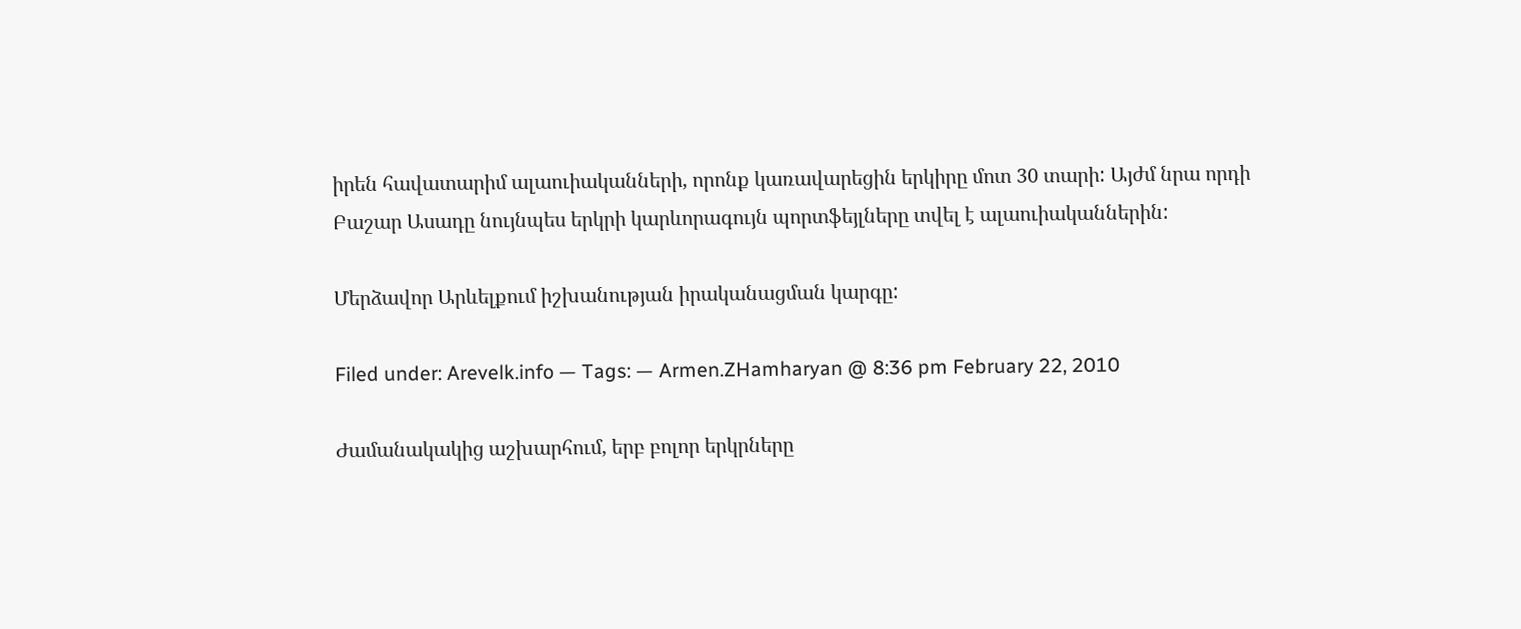իրեն հավատարիմ ալաուիականների, որոնք կառավարեցին երկիրը մոտ 30 տարի: Այժմ նրա որդի Բաշար Ասադը նույնպես երկրի կարևորագույն պորտֆեյլները տվել է ալաուիականներին:

Մերձավոր Արևելքում իշխանության իրականացման կարգը:

Filed under: Arevelk.info — Tags: — Armen.ZHamharyan @ 8:36 pm February 22, 2010

Ժամանակակից աշխարհում, երբ բոլոր երկրները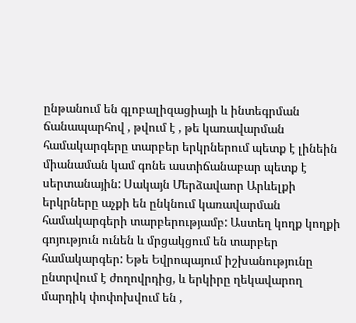ընթանում են գլոբալիզացիայի և ինտեգրման ճանապարհով , թվում է , թե կառավարման համակարգերը տարբեր երկրներում պետք է լինեին միանաման կամ գոնե աստիճանաբար պետք է սերտանային: Սակայն Մերձավաոր Արևելքի երկրները աչքի են ընկնում կառավարման համակարգերի տարբերությամբ: Աստեղ կողք կողքի գոյություն ունեն և մրցակցում են տարբեր համակարգեր: Եթե Եվրոպայում իշխանությունը ընտրվում է ժողովրդից, և երկիրը ղեկավարող մարդիկ փոփոխվում են ,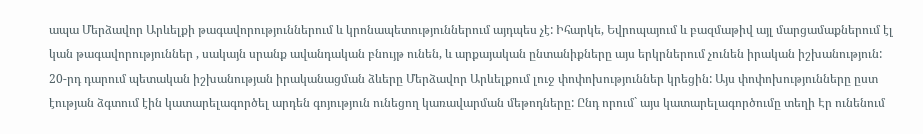ապա Մերձավոր Արևելքի թագավորություններում և կրոնապետություններում այդպես չէ: Իհարկե, Եվրոպայում և բազմաթիվ այլ մարցամաքներում էլ կան թագավորություններ , սակայն սրանք ավանդական բնույթ ունեն, և արքայական ընտանիքները այս երկրներում չունեն իրական իշխանություն: 20-րդ դարում պետական իշխանության իրականացման ձևերը Մերձավոր Արևելքում լուջ փոփոխություններ կրեցին: Այս փոփոխությունները ըստ էության ձգտում էին կատարելագործել արդեն գոյություն ունեցող կառավարման մեթոդները: Ընդ որում` այս կատարելագործումը տեղի Էր ունենում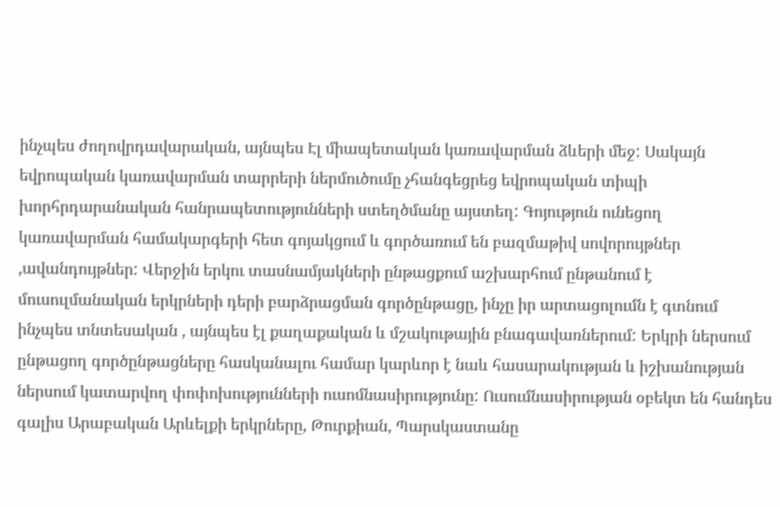ինչպես ժողովրդավարական, այնպես Էլ միապետական կառավարման ձևերի մեջ: Սակայն եվրոպական կառավարման տարրերի ներմուծումը չհանգեցրեց եվրոպական տիպի խորհրդարանական հանրապետությունների ստեղծմանը այստեղ: Գոյություն ունեցող կառավարման համակարգերի հետ գոյակցում և գործառում են բազմաթիվ սովորույթներ ,ավանդույթներ: Վերջին երկու տասնամյակների ընթացքում աշխարհում ընթանում է մուսուլմանական երկրների դերի բարձրացման գործընթացը, ինչը իր արտացոլումն է գտնում ինչպես տնտեսական , այնպես էլ քաղաքական և մշակութային բնագավառներում: Երկրի ներսում ընթացող գործընթացները հասկանալու համար կարևոր է նաև հասարակության և իշխանության ներսում կատարվող փոփոխությունների ուսոմնասիրությունը: Ուսումնասիրության օբեկտ են հանդես գալիս Արաբական Արևելքի երկրները, Թուրքիան, Պարսկաստանը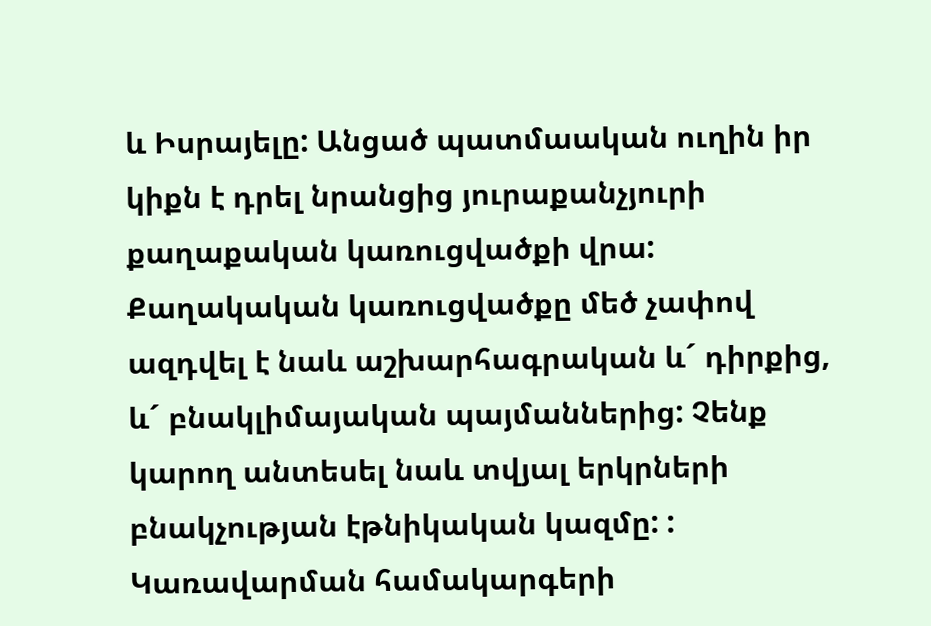և Իսրայելը: Անցած պատմաական ուղին իր կիքն է դրել նրանցից յուրաքանչյուրի քաղաքական կառուցվածքի վրա: Քաղակական կառուցվածքը մեծ չափով ազդվել է նաև աշխարհագրական և´ դիրքից, և´ բնակլիմայական պայմաններից: Չենք կարող անտեսել նաև տվյալ երկրների բնակչության էթնիկական կազմը: : Կառավարման համակարգերի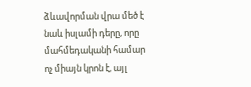ձևավորման վրա մեծ է նաև իսլամի դերը, որը մահմեդականի համար ոչ միայն կրոն է, այլ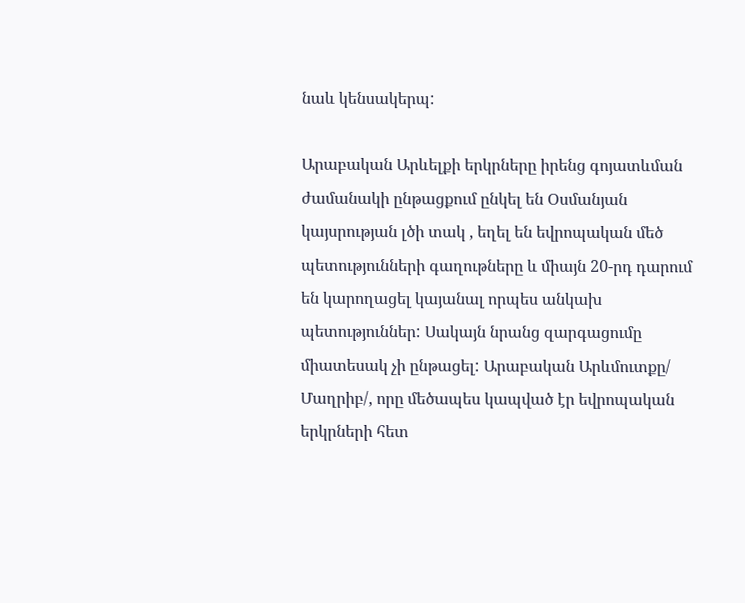նաև կենսակերպ:

Արաբական Արևելքի երկրները իրենց գոյատևման ժամանակի ընթացքում ընկել են Օսմանյան կայսրության լծի տակ , եղել են եվրոպական մեծ պետությունների գաղութները և միայն 20-րդ դարում են կարողացել կայանալ որպես անկախ պետություններ: Սակայն նրանց զարգացումը միատեսակ չի ընթացել: Արաբական Արևմուտքը/ Մաղրիբ/, որը մեծապես կապված էր եվրոպական երկրների հետ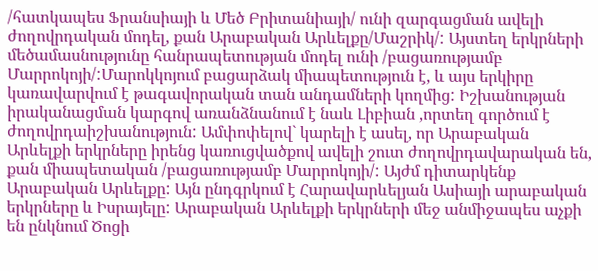/հատկապես Ֆրանսիայի և Մեծ Բրիտանիայի/ ունի զարգացման ավելի ժողովրդական մոդել, քան Արաբական Արևելքը/Մաշրիկ/: Այստեղ երկրների մեծամասնությունը հանրապետության մոդել ունի /բացառությամբ Մարրոկոյի/:Մարոկկոյում բացարձակ միապետություն է, և այս երկիրը կառավարվում է թագավորական տան անդամների կողմից: Իշխանության իրականացման կարգով առանձնանում է նաև Լիբիան ,որտեղ գործում է ժողովրդաիշխանություն: Ամփոփելով` կարելի է ասել, որ Արաբական Արևելքի երկրները իրենց կառուցվածքով ավելի շուտ ժողովրդավարական են, քան միապետական /բացառությամբ Մարրոկոյի/: Այժմ դիտարկենք Արաբական Արևելքը: Այն ընդգրկում է Հարավարևելյան Ասիայի արաբական երկրները և Իսրայելը: Արաբական Արևելքի երկրների մեջ անմիջապես աչքի են ընկնում Ծոցի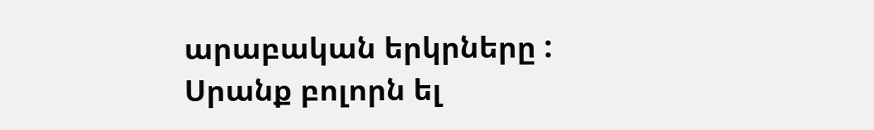արաբական երկրները : Սրանք բոլորն ել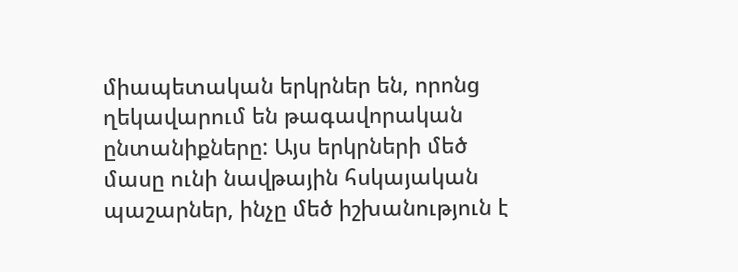միապետական երկրներ են, որոնց ղեկավարում են թագավորական ընտանիքները: Այս երկրների մեծ մասը ունի նավթային հսկայական պաշարներ, ինչը մեծ իշխանություն է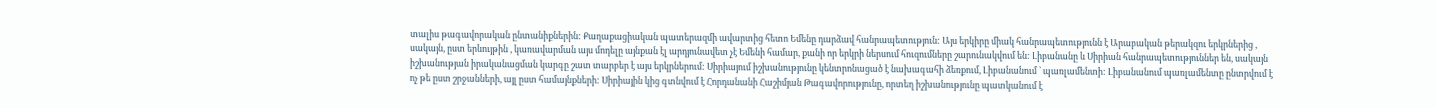տալիս թագավորական ընտանիքներին: Քաղաքացիական պատերազմի ավարտից հետո Եմենը դարձավ հանրապետություն: Այս երկիրը միակ հանրապետությունն է Արաբական թերակզու երկրներից , սակայն, ըստ երևույթին , կառավարման այս մոդելը այնքան էլ արդյունավետ չէ Եմենի համար, քանի որ երկրի ներսում հուզումները շարունակվում են: Լիբանանը և Սիրիան հանրապետություններ են, սակայն իշխանության իրականացման կարգը շատ տարբեր է այս երկրներում: Սիրիայում իշխանությունը կենտրոնացած է նախագահի ձեռքում, Լիբանանում ` պառլամենտի: Լիբանանում պառլամենտը ընտրվում է ոչ թե ըստ շրջանների, այլ ըստ համայնքների: Սիրիային կից գտնվում է Հորդանանի Հաշիմյան Թագավորությունը, որտեղ իշխանությունը պատկանում է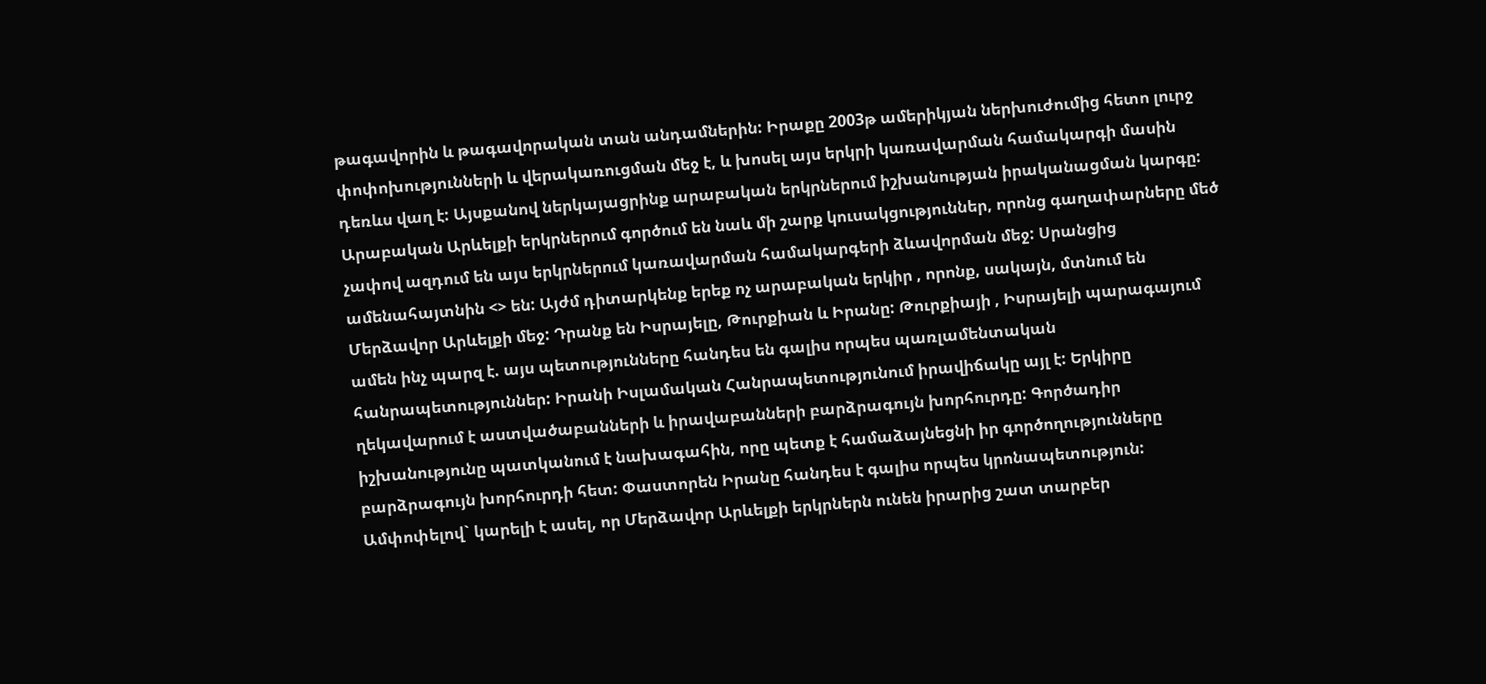թագավորին և թագավորական տան անդամներին: Իրաքը 2003թ ամերիկյան ներխուժումից հետո լուրջ փոփոխությունների և վերակառուցման մեջ է, և խոսել այս երկրի կառավարման համակարգի մասին դեռևս վաղ է: Այսքանով ներկայացրինք արաբական երկրներում իշխանության իրականացման կարգը: Արաբական Արևելքի երկրներում գործում են նաև մի շարք կուսակցություններ, որոնց գաղափարները մեծ չափով ազդում են այս երկրներում կառավարման համակարգերի ձևավորման մեջ: Սրանցից ամենահայտնին <> են: Այժմ դիտարկենք երեք ոչ արաբական երկիր , որոնք, սակայն, մտնում են Մերձավոր Արևելքի մեջ: Դրանք են Իսրայելը, Թուրքիան և Իրանը: Թուրքիայի , Իսրայելի պարագայում ամեն ինչ պարզ է. այս պետությունները հանդես են գալիս որպես պառլամենտական հանրապետություններ: Իրանի Իսլամական Հանրապետությունում իրավիճակը այլ է: Երկիրը ղեկավարում է աստվածաբանների և իրավաբանների բարձրագույն խորհուրդը: Գործադիր իշխանությունը պատկանում է նախագահին, որը պետք է համաձայնեցնի իր գործողությունները բարձրագույն խորհուրդի հետ: Փաստորեն Իրանը հանդես է գալիս որպես կրոնապետություն: Ամփոփելով` կարելի է ասել, որ Մերձավոր Արևելքի երկրներն ունեն իրարից շատ տարբեր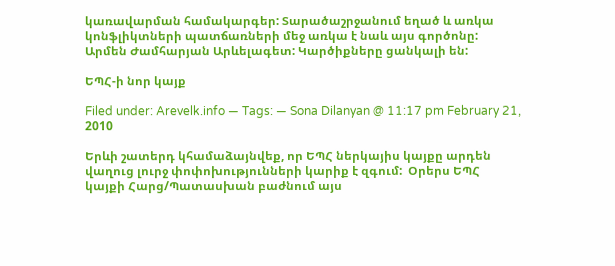կառավարման համակարգեր: Տարածաշրջանում եղած և առկա կոնֆլիկտների պատճառների մեջ առկա է նաև այս գործոնը:
Արմեն Ժամհարյան Արևելագետ: Կարծիքները ցանկալի են:

ԵՊՀ-ի նոր կայք

Filed under: Arevelk.info — Tags: — Sona Dilanyan @ 11:17 pm February 21, 2010

Երևի շատերդ կհամաձայնվեք, որ ԵՊՀ ներկայիս կայքը արդեն վաղուց լուրջ փոփոխությունների կարիք է զգում:  Օրերս ԵՊՀ կայքի Հարց/Պատասխան բաժնում այս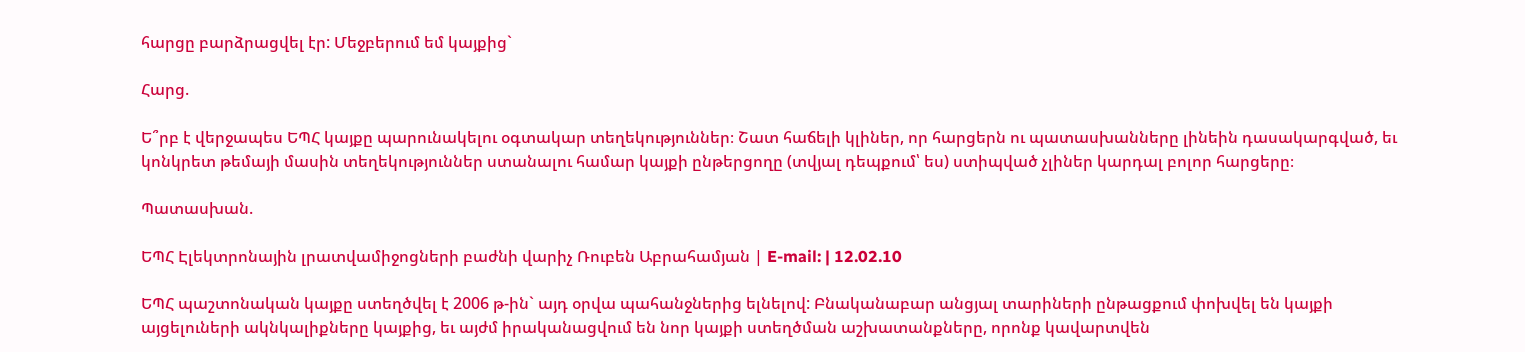հարցը բարձրացվել էր: Մեջբերում եմ կայքից`

Հարց.

Ե՞րբ է վերջապես ԵՊՀ կայքը պարունակելու օգտակար տեղեկություններ։ Շատ հաճելի կլիներ, որ հարցերն ու պատասխանները լինեին դասակարգված, եւ կոնկրետ թեմայի մասին տեղեկություններ ստանալու համար կայքի ընթերցողը (տվյալ դեպքում՝ ես) ստիպված չլիներ կարդալ բոլոր հարցերը։

Պատասխան.

ԵՊՀ Էլեկտրոնային լրատվամիջոցների բաժնի վարիչ Ռուբեն Աբրահամյան | E-mail: | 12.02.10

ԵՊՀ պաշտոնական կայքը ստեղծվել է 2006 թ-ին` այդ օրվա պահանջներից ելնելով: Բնականաբար անցյալ տարիների ընթացքում փոխվել են կայքի այցելուների ակնկալիքները կայքից, եւ այժմ իրականացվում են նոր կայքի ստեղծման աշխատանքները, որոնք կավարտվեն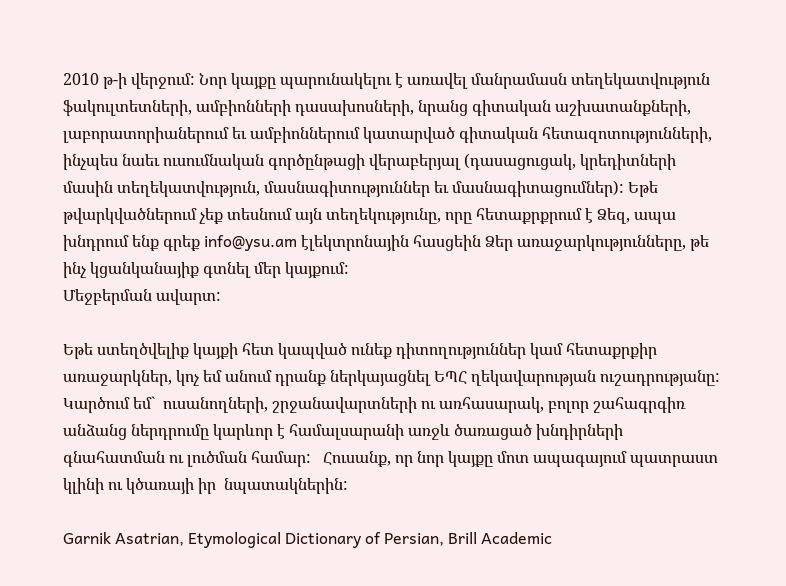2010 թ-ի վերջում: Նոր կայքը պարունակելու է առավել մանրամասն տեղեկատվություն ֆակուլտետների, ամբիոնների դասախոսների, նրանց գիտական աշխատանքների, լաբորատորիաներում եւ ամբիոններում կատարված գիտական հետազոտությունների, ինչպես նաեւ ուսումնական գործընթացի վերաբերյալ (դասացուցակ, կրեդիտների մասին տեղեկատվություն, մասնագիտություններ եւ մասնագիտացումներ): Եթե թվարկվածներում չեք տեսնում այն տեղեկությունը, որը հետաքրքրում է Ձեզ, ապա խնդրում ենք գրեք info@ysu.am էլեկտրոնային հասցեին Ձեր առաջարկությունները, թե ինչ կցանկանայիք գտնել մեր կայքում:
Մեջբերման ավարտ:

Եթե ստեղծվելիք կայքի հետ կապված ունեք դիտողություններ կամ հետաքրքիր առաջարկներ, կոչ եմ անում դրանք ներկայացնել ԵՊՀ ղեկավարության ուշադրությանը: Կարծում եմ`  ուսանողների, շրջանավարտների ու առհասարակ, բոլոր շահագրգիռ անձանց ներդրումը կարևոր է համալսարանի առջև ծառացած խնդիրների գնահատման ու լուծման համար:   Հուսանք, որ նոր կայքը մոտ ապագայում պատրաստ կլինի ու կծառայի իր  նպատակներին:

Garnik Asatrian, Etymological Dictionary of Persian, Brill Academic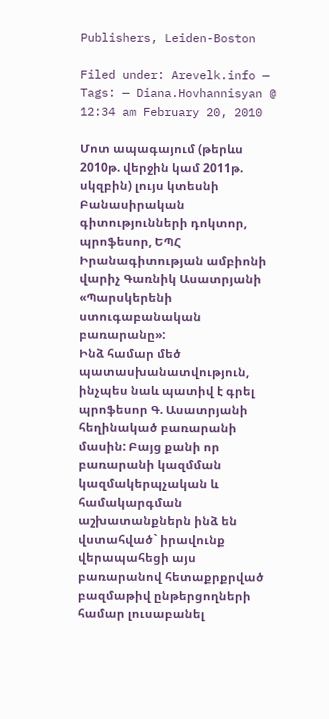Publishers, Leiden-Boston

Filed under: Arevelk.info — Tags: — Diana.Hovhannisyan @ 12:34 am February 20, 2010

Մոտ ապագայում (թերևս 2010թ. վերջին կամ 2011թ. սկզբին) լույս կտեսնի Բանասիրական գիտությունների դոկտոր, պրոֆեսոր, ԵՊՀ Իրանագիտության ամբիոնի վարիչ Գառնիկ Ասատրյանի «Պարսկերենի ստուգաբանական բառարանը»:
Ինձ համար մեծ պատասխանատվություն, ինչպես նաև պատիվ է գրել պրոֆեսոր Գ. Ասատրյանի հեղինակած բառարանի մասին: Բայց քանի որ բառարանի կազմման կազմակերպչական և համակարգման աշխատանքներն ինձ են վստահված` իրավունք վերապահեցի այս բառարանով հետաքրքրված բազմաթիվ ընթերցողների համար լուսաբանել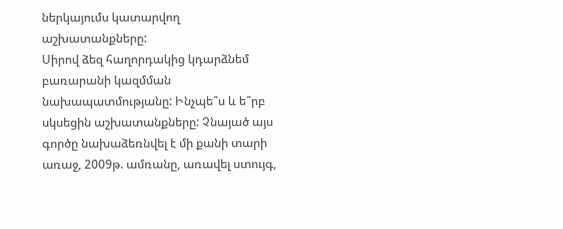ներկայումս կատարվող աշխատանքները:
Սիրով ձեզ հաղորդակից կդարձնեմ բառարանի կազմման նախապատմությանը: Ինչպե՞ս և ե՞րբ սկսեցին աշխատանքները: Չնայած այս գործը նախաձեռնվել է մի քանի տարի առաջ, 2009թ. ամռանը, առավել ստույգ,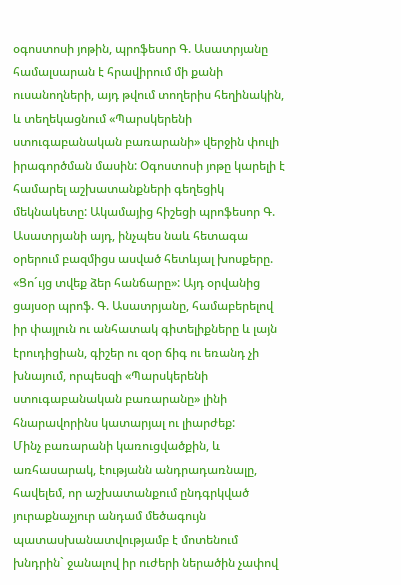օգոստոսի յոթին, պրոֆեսոր Գ. Ասատրյանը համալսարան է հրավիրում մի քանի ուսանողների, այդ թվում տողերիս հեղինակին, և տեղեկացնում «Պարսկերենի ստուգաբանական բառարանի» վերջին փուլի իրագործման մասին: Օգոստոսի յոթը կարելի է համարել աշխատանքների գեղեցիկ մեկնակետը: Ակամայից հիշեցի պրոֆեսոր Գ. Ասատրյանի այդ, ինչպես նաև հետագա օրերում բազմիցս ասված հետևյալ խոսքերը. «Ցո´ւյց տվեք ձեր հանճարը»: Այդ օրվանից ցայսօր պրոֆ. Գ. Ասատրյանը, համաբերելով իր փայլուն ու անհատակ գիտելիքները և լայն էրուդիցիան, գիշեր ու զօր ճիգ ու եռանդ չի խնայում, որպեսզի «Պարսկերենի ստուգաբանական բառարանը» լինի հնարավորինս կատարյալ ու լիարժեք:
Մինչ բառարանի կառուցվածքին, և առհասարակ, էությանն անդրադառնալը, հավելեմ, որ աշխատանքում ընդգրկված յուրաքնաչյուր անդամ մեծագույն պատասխանատվությամբ է մոտենում խնդրին` ջանալով իր ուժերի ներածին չափով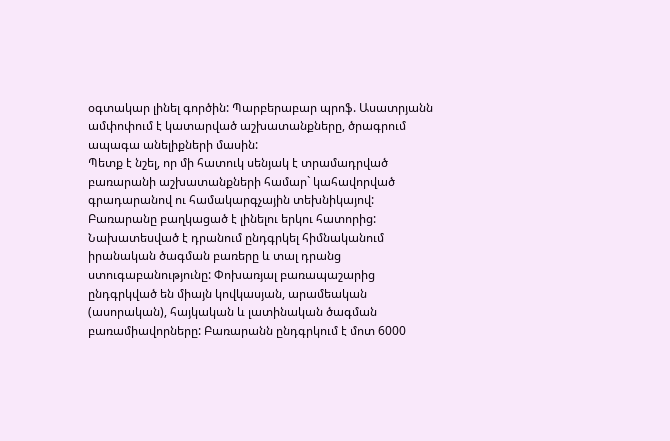օգտակար լինել գործին: Պարբերաբար պրոֆ. Ասատրյանն ամփոփում է կատարված աշխատանքները, ծրագրում ապագա անելիքների մասին:
Պետք է նշել, որ մի հատուկ սենյակ է տրամադրված բառարանի աշխատանքների համար` կահավորված գրադարանով ու համակարգչային տեխնիկայով:
Բառարանը բաղկացած է լինելու երկու հատորից: Նախատեսված է դրանում ընդգրկել հիմնականում իրանական ծագման բառերը և տալ դրանց ստուգաբանությունը: Փոխառյալ բառապաշարից ընդգրկված են միայն կովկասյան, արամեական (ասորական), հայկական և լատինական ծագման բառամիավորները: Բառարանն ընդգրկում է մոտ 6000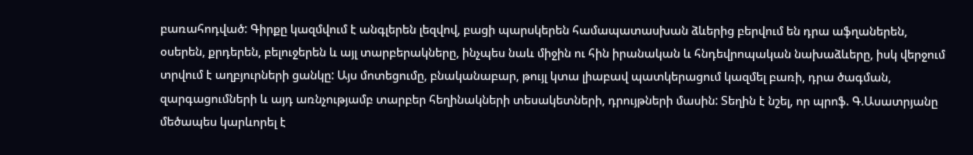բառահոդված: Գիրքը կազմվում է անգլերեն լեզվով, բացի պարսկերեն համապատասխան ձևերից բերվում են դրա աֆղաներեն, օսերեն, քրդերեն, բելուջերեն և այլ տարբերակները, ինչպես նաև միջին ու հին իրանական և հնդեվրոպական նախաձևերը, իսկ վերջում տրվում է աղբյուրների ցանկը: Այս մոտեցումը, բնականաբար, թույլ կտա լիաբավ պատկերացում կազմել բառի, դրա ծագման, զարգացումների և այդ առնչությամբ տարբեր հեղինակների տեսակետների, դրույթների մասին: Տեղին է նշել, որ պրոֆ. Գ.Ասատրյանը մեծապես կարևորել է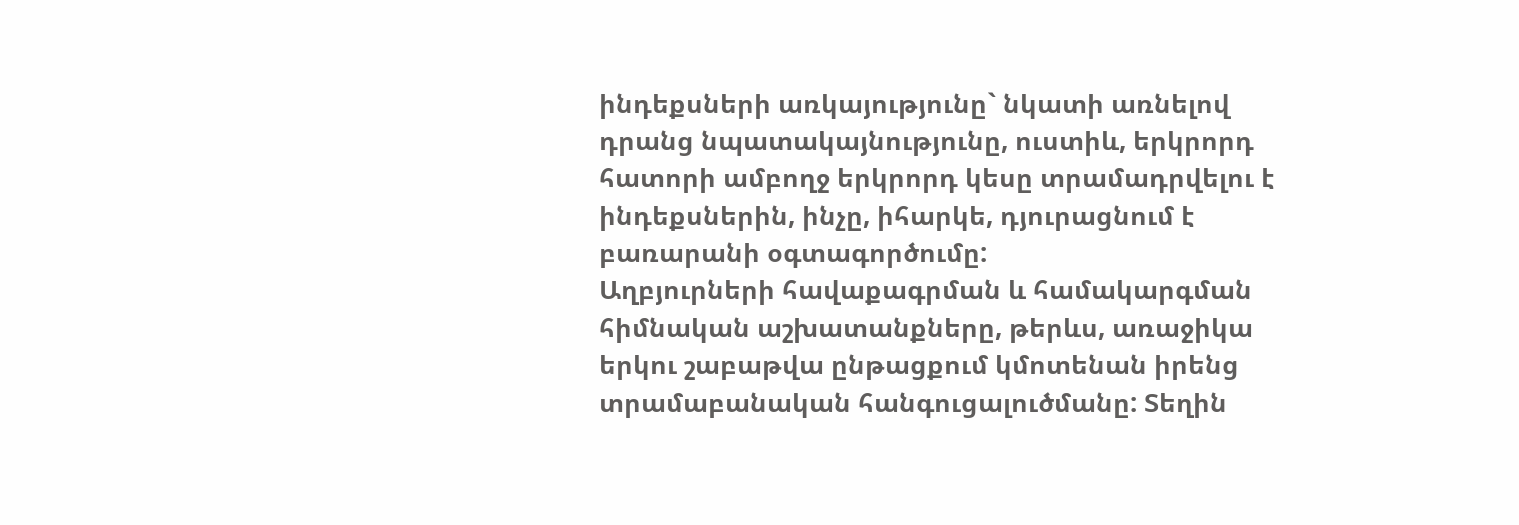ինդեքսների առկայությունը` նկատի առնելով դրանց նպատակայնությունը, ուստիև, երկրորդ հատորի ամբողջ երկրորդ կեսը տրամադրվելու է ինդեքսներին, ինչը, իհարկե, դյուրացնում է բառարանի օգտագործումը:
Աղբյուրների հավաքագրման և համակարգման հիմնական աշխատանքները, թերևս, առաջիկա երկու շաբաթվա ընթացքում կմոտենան իրենց տրամաբանական հանգուցալուծմանը: Տեղին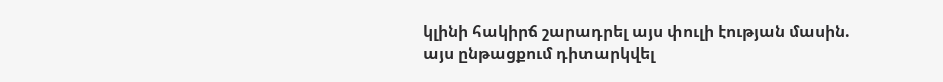կլինի հակիրճ շարադրել այս փուլի էության մասին. այս ընթացքում դիտարկվել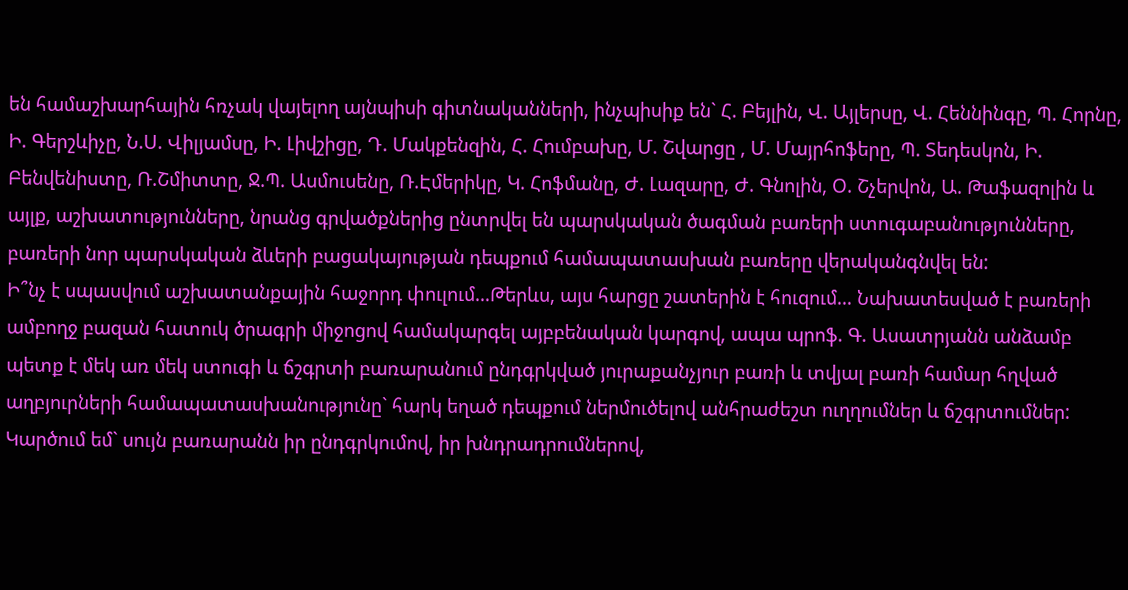են համաշխարհային հռչակ վայելող այնպիսի գիտնականների, ինչպիսիք են` Հ. Բեյլին, Վ. Այլերսը, Վ. Հեննինգը, Պ. Հորնը, Ի. Գերշևիչը, Ն.Ս. Վիլյամսը, Ի. Լիվշիցը, Դ. Մակքենզին, Հ. Հումբախը, Մ. Շվարցը , Մ. Մայրհոֆերը, Պ. Տեդեսկոն, Ի. Բենվենիստը, Ռ.Շմիտտը, Ջ.Պ. Ասմուսենը, Ռ.Էմերիկը, Կ. Հոֆմանը, Ժ. Լազարը, Ժ. Գնոլին, Օ. Շչերվոն, Ա. Թաֆազոլին և այլք, աշխատությունները, նրանց գրվածքներից ընտրվել են պարսկական ծագման բառերի ստուգաբանությունները, բառերի նոր պարսկական ձևերի բացակայության դեպքում համապատասխան բառերը վերականգնվել են:
Ի՞նչ է սպասվում աշխատանքային հաջորդ փուլում…Թերևս, այս հարցը շատերին է հուզում… Նախատեսված է բառերի ամբողջ բազան հատուկ ծրագրի միջոցով համակարգել այբբենական կարգով, ապա պրոֆ. Գ. Ասատրյանն անձամբ պետք է մեկ առ մեկ ստուգի և ճշգրտի բառարանում ընդգրկված յուրաքանչյուր բառի և տվյալ բառի համար հղված աղբյուրների համապատասխանությունը` հարկ եղած դեպքում ներմուծելով անհրաժեշտ ուղղումներ և ճշգրտումներ:
Կարծում եմ` սույն բառարանն իր ընդգրկումով, իր խնդրադրումներով,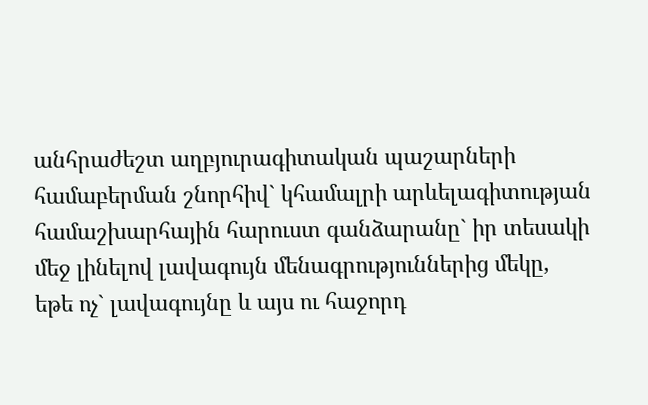անհրաժեշտ աղբյուրագիտական պաշարների համաբերման շնորհիվ` կհամալրի արևելագիտության համաշխարհային հարուստ գանձարանը` իր տեսակի մեջ լինելով լավագույն մենագրություններից մեկը, եթե ոչ` լավագույնը և այս ու հաջորդ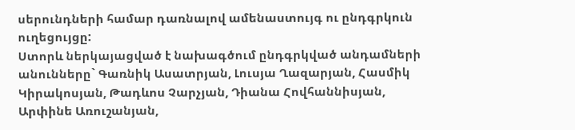սերունդների համար դառնալով ամենաստույգ ու ընդգրկուն ուղեցույցը:
Ստորև ներկայացված է նախագծում ընդգրկված անդամների անունները` Գառնիկ Ասատրյան, Լուսյա Ղազարյան, Հասմիկ Կիրակոսյան, Թադևոս Չարչյան, Դիանա Հովհաննիսյան, Արփինե Առուշանյան,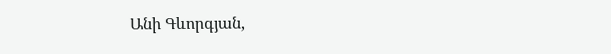Անի Գևորգյան,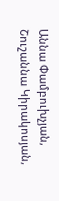Աննա Փամբուխչյան, Շուշաննա Կիրակոսյան,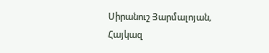Սիրանուշ Յարմալոյան, Հայկազ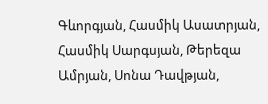Գևորգյան, Հասմիկ Ասատրյան, Հասմիկ Սարգսյան, Թերեզա Ամրյան, Սոնա Դավթյան,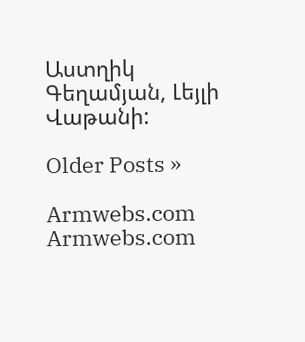Աստղիկ Գեղամյան, Լեյլի Վաթանի:

Older Posts »

Armwebs.com Armwebs.com